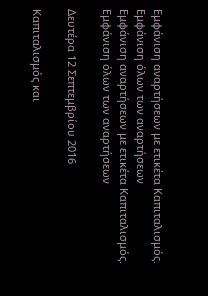Εμφάνιση αναρτήσεων με ετικέτα Καπιταλισμός. Εμφάνιση όλων των αναρτήσεων
Εμφάνιση αναρτήσεων με ετικέτα Καπιταλισμός. Εμφάνιση όλων των αναρτήσεων

Δευτέρα 12 Σεπτεμβρίου 2016

Καπιταλισμός και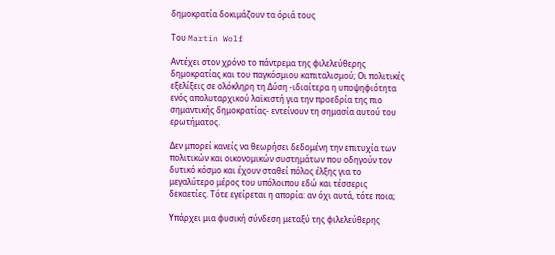δημοκρατία δοκιμάζουν τα όριά τους

Tου Martin Wolf

Αντέχει στον χρόνο το πάντρεμα της φιλελεύθερης δημοκρατίας και του παγκόσμιου καπιταλισμού; Οι πολιτικές εξελίξεις σε ολόκληρη τη Δύση -ιδιαίτερα η υποψηφιότητα ενός απολυταρχικού λαϊκιστή για την προεδρία της πιο σημαντικής δημοκρατίας- εντείνουν τη σημασία αυτού του ερωτήματος.

Δεν μπορεί κανείς να θεωρήσει δεδομένη την επιτυχία των πολιτικών και οικονομικών συστημάτων που οδηγούν τον δυτικό κόσμο και έχουν σταθεί πόλος έλξης για το μεγαλύτερο μέρος του υπόλοιπου εδώ και τέσσερις δεκαετίες. Τότε εγείρεται η απορία: αν όχι αυτά, τότε ποια;

Υπάρχει μια φυσική σύνδεση μεταξύ της φιλελεύθερης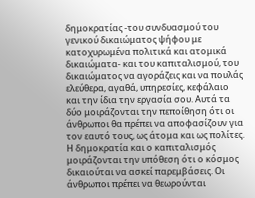δημοκρατίας -του συνδυασμού του γενικού δικαιώματος ψήφου με κατοχυρωμένα πολιτικά και ατομικά δικαιώματα- και του καπιταλισμού, του δικαιώματος να αγοράζεις και να πουλάς ελεύθερα, αγαθά, υπηρεσίες, κεφάλαιο και την ίδια την εργασία σου. Αυτά τα δύο μοιράζονται την πεποίθηση ότι οι άνθρωποι θα πρέπει να αποφασίζουν για τον εαυτό τους, ως άτομα και ως πολίτες. Η δημοκρατία και ο καπιταλισμός μοιράζονται την υπόθεση ότι ο κόσμος δικαιούται να ασκεί παρεμβάσεις. Οι άνθρωποι πρέπει να θεωρούνται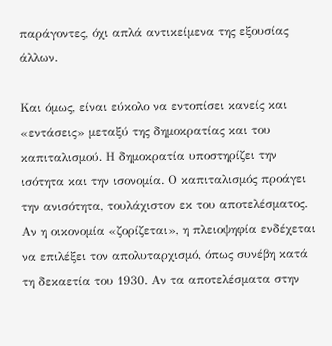παράγοντες, όχι απλά αντικείμενα της εξουσίας άλλων.

Και όμως, είναι εύκολο να εντοπίσει κανείς και «εντάσεις» μεταξύ της δημοκρατίας και του καπιταλισμού. Η δημοκρατία υποστηρίζει την ισότητα και την ισονομία. Ο καπιταλισμός προάγει την ανισότητα, τουλάχιστον εκ του αποτελέσματος. Αν η οικονομία «ζορίζεται», η πλειοψηφία ενδέχεται να επιλέξει τον απολυταρχισμό, όπως συνέβη κατά τη δεκαετία του 1930. Αν τα αποτελέσματα στην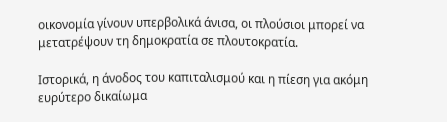οικονομία γίνουν υπερβολικά άνισα, οι πλούσιοι μπορεί να μετατρέψουν τη δημοκρατία σε πλουτοκρατία.

Ιστορικά, η άνοδος του καπιταλισμού και η πίεση για ακόμη ευρύτερο δικαίωμα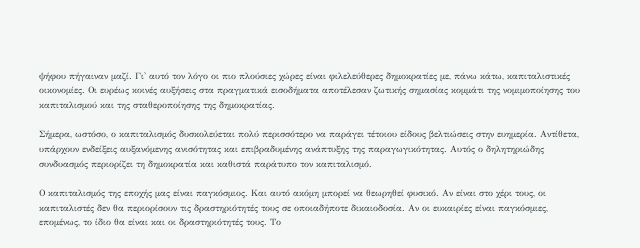ψήφου πήγαιναν μαζί. Γι' αυτό τον λόγο οι πιο πλούσιες χώρες είναι φιλελεύθερες δημοκρατίες με, πάνω κάτω, καπιταλιστικές οικονομίες. Οι ευρέως κοινές αυξήσεις στα πραγματικά εισοδήματα αποτέλεσαν ζωτικής σημασίας κομμάτι της νομιμοποίησης του καπιταλισμού και της σταθεροποίησης της δημοκρατίας.

Σήμερα, ωστόσο, ο καπιταλισμός δυσκολεύεται πολύ περισσότερο να παράγει τέτοιου είδους βελτιώσεις στην ευημερία. Αντίθετα, υπάρχουν ενδείξεις αυξανόμενης ανισότητας και επιβραδυμένης ανάπτυξης της παραγωγικότητας. Αυτός ο δηλητηριώδης συνδυασμός περιορίζει τη δημοκρατία και καθιστά παράτυπο τον καπιταλισμό.

Ο καπιταλισμός της εποχής μας είναι παγκόσμιος. Και αυτό ακόμη μπορεί να θεωρηθεί φυσικό. Αν είναι στο χέρι τους, οι καπιταλιστές δεν θα περιορίσουν τις δραστηριότητές τους σε οποιαδήποτε δικαιοδοσία. Αν οι ευκαιρίες είναι παγκόσμιες, επομένως, το ίδιο θα είναι και οι δραστηριότητές τους. Το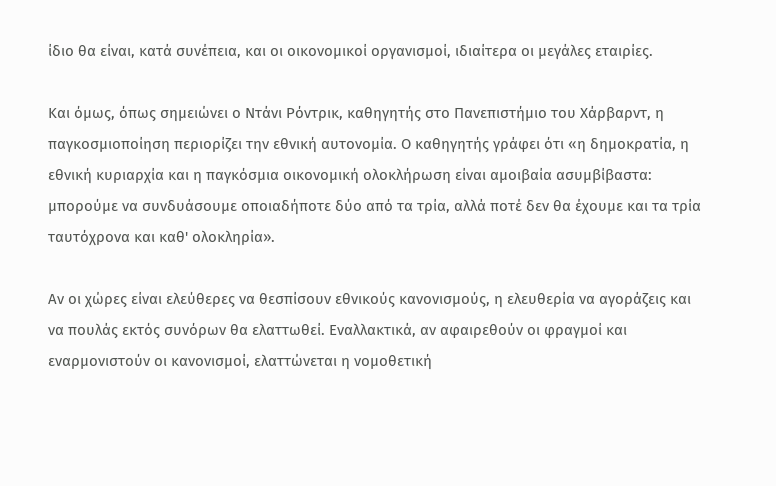ίδιο θα είναι, κατά συνέπεια, και οι οικονομικοί οργανισμοί, ιδιαίτερα οι μεγάλες εταιρίες.

Και όμως, όπως σημειώνει ο Ντάνι Ρόντρικ, καθηγητής στο Πανεπιστήμιο του Χάρβαρντ, η παγκοσμιοποίηση περιορίζει την εθνική αυτονομία. Ο καθηγητής γράφει ότι «η δημοκρατία, η εθνική κυριαρχία και η παγκόσμια οικονομική ολοκλήρωση είναι αμοιβαία ασυμβίβαστα: μπορούμε να συνδυάσουμε οποιαδήποτε δύο από τα τρία, αλλά ποτέ δεν θα έχουμε και τα τρία ταυτόχρονα και καθ' ολοκληρία».

Αν οι χώρες είναι ελεύθερες να θεσπίσουν εθνικούς κανονισμούς, η ελευθερία να αγοράζεις και να πουλάς εκτός συνόρων θα ελαττωθεί. Εναλλακτικά, αν αφαιρεθούν οι φραγμοί και εναρμονιστούν οι κανονισμοί, ελαττώνεται η νομοθετική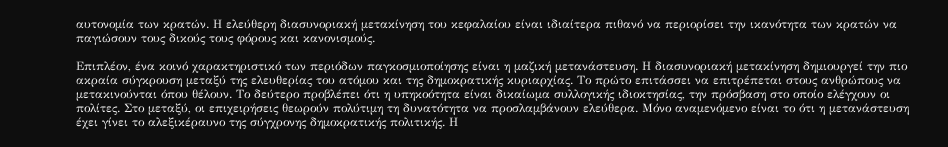αυτονομία των κρατών. Η ελεύθερη διασυνοριακή μετακίνηση του κεφαλαίου είναι ιδιαίτερα πιθανό να περιορίσει την ικανότητα των κρατών να παγιώσουν τους δικούς τους φόρους και κανονισμούς.

Επιπλέον, ένα κοινό χαρακτηριστικό των περιόδων παγκοσμιοποίησης είναι η μαζική μετανάστευση. Η διασυνοριακή μετακίνηση δημιουργεί την πιο ακραία σύγκρουση μεταξύ της ελευθερίας του ατόμου και της δημοκρατικής κυριαρχίας. Το πρώτο επιτάσσει να επιτρέπεται στους ανθρώπους να μετακινούνται όπου θέλουν. Το δεύτερο προβλέπει ότι η υπηκοότητα είναι δικαίωμα συλλογικής ιδιοκτησίας, την πρόσβαση στο οποίο ελέγχουν οι πολίτες. Στο μεταξύ, οι επιχειρήσεις θεωρούν πολύτιμη τη δυνατότητα να προσλαμβάνουν ελεύθερα. Μόνο αναμενόμενο είναι το ότι η μετανάστευση έχει γίνει το αλεξικέραυνο της σύγχρονης δημοκρατικής πολιτικής. Η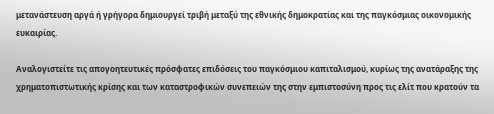μετανάστευση αργά ή γρήγορα δημιουργεί τριβή μεταξύ της εθνικής δημοκρατίας και της παγκόσμιας οικονομικής ευκαιρίας.

Αναλογιστείτε τις απογοητευτικές πρόσφατες επιδόσεις του παγκόσμιου καπιταλισμού, κυρίως της ανατάραξης της χρηματοπιστωτικής κρίσης και των καταστροφικών συνεπειών της στην εμπιστοσύνη προς τις ελίτ που κρατούν τα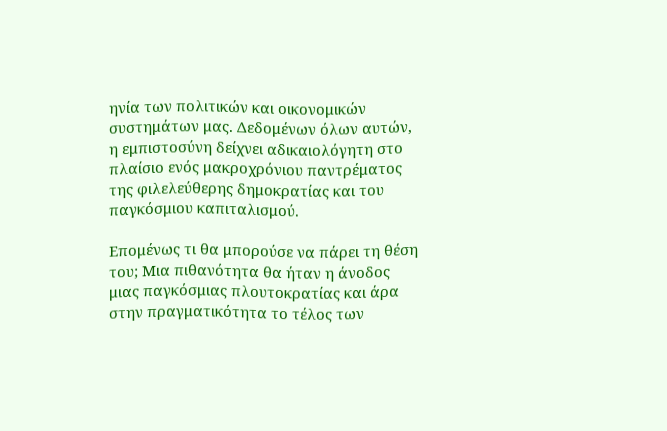ηνία των πολιτικών και οικονομικών συστημάτων μας. Δεδομένων όλων αυτών, η εμπιστοσύνη δείχνει αδικαιολόγητη στο πλαίσιο ενός μακροχρόνιου παντρέματος της φιλελεύθερης δημοκρατίας και του παγκόσμιου καπιταλισμού.

Επομένως τι θα μπορούσε να πάρει τη θέση του; Μια πιθανότητα θα ήταν η άνοδος μιας παγκόσμιας πλουτοκρατίας και άρα στην πραγματικότητα το τέλος των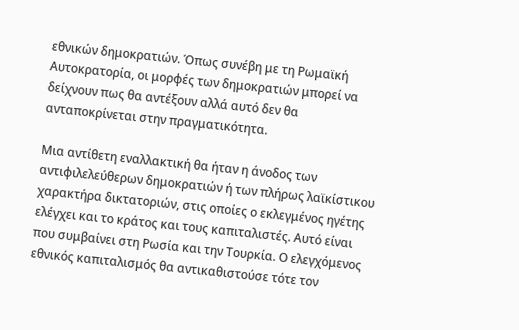εθνικών δημοκρατιών. Όπως συνέβη με τη Ρωμαϊκή Αυτοκρατορία, οι μορφές των δημοκρατιών μπορεί να δείχνουν πως θα αντέξουν αλλά αυτό δεν θα ανταποκρίνεται στην πραγματικότητα.

Μια αντίθετη εναλλακτική θα ήταν η άνοδος των αντιφιλελεύθερων δημοκρατιών ή των πλήρως λαϊκίστικου χαρακτήρα δικτατοριών, στις οποίες ο εκλεγμένος ηγέτης ελέγχει και το κράτος και τους καπιταλιστές. Αυτό είναι που συμβαίνει στη Ρωσία και την Τουρκία. Ο ελεγχόμενος εθνικός καπιταλισμός θα αντικαθιστούσε τότε τον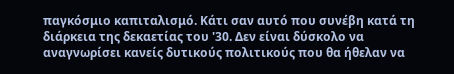παγκόσμιο καπιταλισμό. Κάτι σαν αυτό που συνέβη κατά τη διάρκεια της δεκαετίας του '30. Δεν είναι δύσκολο να αναγνωρίσει κανείς δυτικούς πολιτικούς που θα ήθελαν να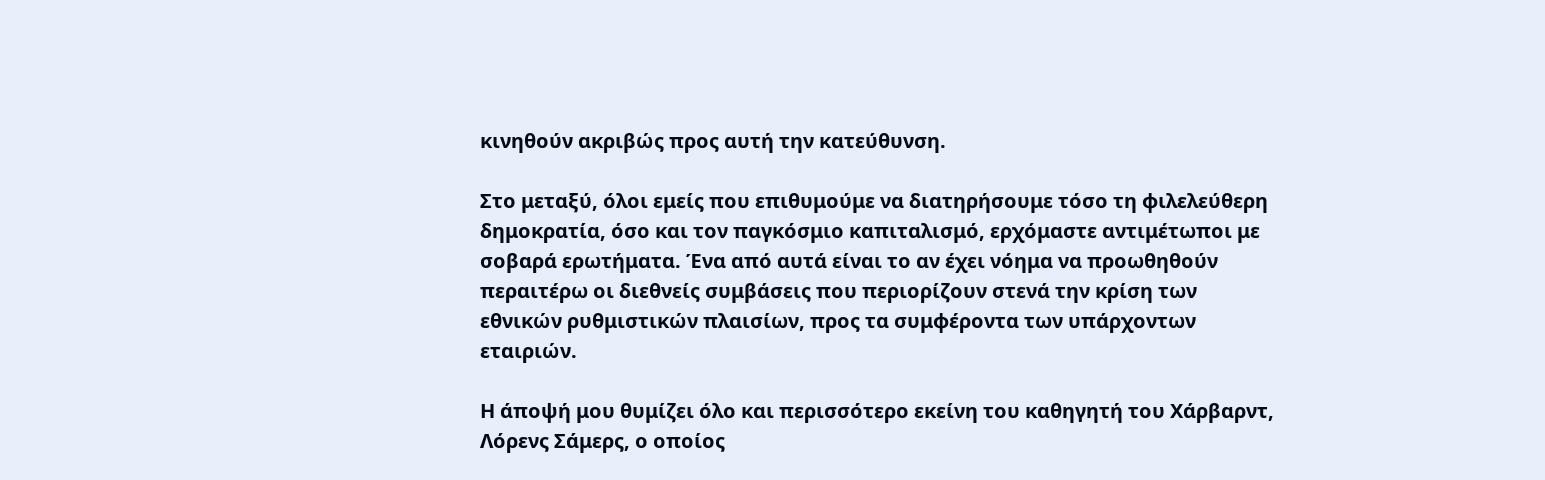κινηθούν ακριβώς προς αυτή την κατεύθυνση.

Στο μεταξύ, όλοι εμείς που επιθυμούμε να διατηρήσουμε τόσο τη φιλελεύθερη δημοκρατία, όσο και τον παγκόσμιο καπιταλισμό, ερχόμαστε αντιμέτωποι με σοβαρά ερωτήματα. Ένα από αυτά είναι το αν έχει νόημα να προωθηθούν περαιτέρω οι διεθνείς συμβάσεις που περιορίζουν στενά την κρίση των εθνικών ρυθμιστικών πλαισίων, προς τα συμφέροντα των υπάρχοντων εταιριών.

Η άποψή μου θυμίζει όλο και περισσότερο εκείνη του καθηγητή του Χάρβαρντ, Λόρενς Σάμερς, ο οποίος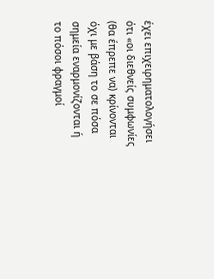έχει επιχειρηματολογήσει ότι «οι διεθνείς συμφωνίες (θα έπρεπε να) κρίνονται όχι με βάση το σε πόσα σημεία εναρμονίζονται ή το πόσοι φραγμοί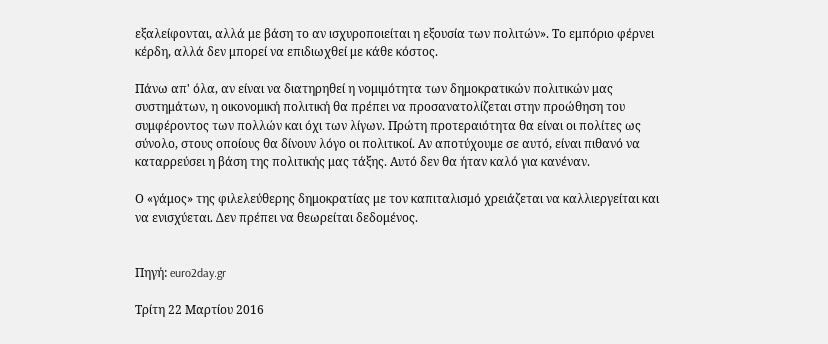εξαλείφονται, αλλά με βάση το αν ισχυροποιείται η εξουσία των πολιτών». Το εμπόριο φέρνει κέρδη, αλλά δεν μπορεί να επιδιωχθεί με κάθε κόστος.

Πάνω απ' όλα, αν είναι να διατηρηθεί η νομιμότητα των δημοκρατικών πολιτικών μας συστημάτων, η οικονομική πολιτική θα πρέπει να προσανατολίζεται στην προώθηση του συμφέροντος των πολλών και όχι των λίγων. Πρώτη προτεραιότητα θα είναι οι πολίτες ως σύνολο, στους οποίους θα δίνουν λόγο οι πολιτικοί. Αν αποτύχουμε σε αυτό, είναι πιθανό να καταρρεύσει η βάση της πολιτικής μας τάξης. Αυτό δεν θα ήταν καλό για κανέναν.

Ο «γάμος» της φιλελεύθερης δημοκρατίας με τον καπιταλισμό χρειάζεται να καλλιεργείται και να ενισχύεται. Δεν πρέπει να θεωρείται δεδομένος.


Πηγή: euro2day.gr

Τρίτη 22 Μαρτίου 2016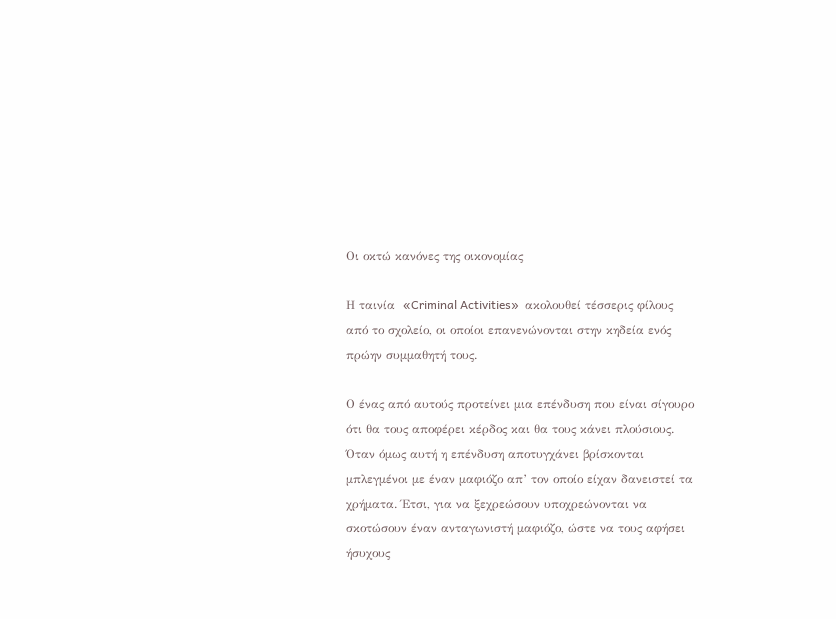Οι οκτώ κανόνες της οικονομίας

Η ταινία  «Criminal Activities»  ακολουθεί τέσσερις φίλους από το σχολείο, οι οποίοι επανενώνονται στην κηδεία ενός πρώην συμμαθητή τους.

Ο ένας από αυτούς προτείνει μια επένδυση που είναι σίγουρο ότι θα τους αποφέρει κέρδος και θα τους κάνει πλούσιους. Όταν όμως αυτή η επένδυση αποτυγχάνει βρίσκονται μπλεγμένοι με έναν μαφιόζο απ’ τον οποίο είχαν δανειστεί τα χρήματα. Έτσι, για να ξεχρεώσουν υποχρεώνονται να σκοτώσουν έναν ανταγωνιστή μαφιόζο, ώστε να τους αφήσει ήσυχους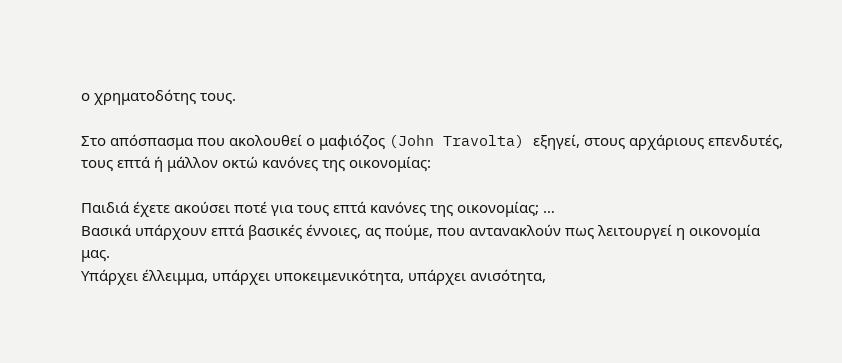ο χρηματοδότης τους.

Στο απόσπασμα που ακολουθεί ο μαφιόζος (John Travolta) εξηγεί, στους αρχάριους επενδυτές, τους επτά ή μάλλον οκτώ κανόνες της οικονομίας:

Παιδιά έχετε ακούσει ποτέ για τους επτά κανόνες της οικονομίας; …
Βασικά υπάρχουν επτά βασικές έννοιες, ας πούμε, που αντανακλούν πως λειτουργεί η οικονομία μας.
Υπάρχει έλλειμμα, υπάρχει υποκειμενικότητα, υπάρχει ανισότητα,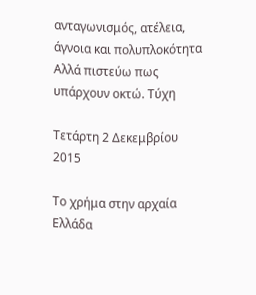ανταγωνισμός, ατέλεια, άγνοια και πολυπλοκότητα
Αλλά πιστεύω πως υπάρχουν οκτώ. Τύχη

Τετάρτη 2 Δεκεμβρίου 2015

Το χρήμα στην αρχαία Ελλάδα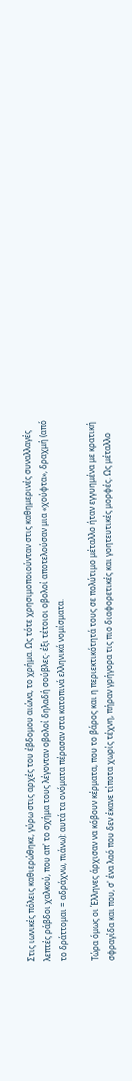Στις ιωνικές πόλεις καθιερώθηκε, γύρω στις αρχές του έβδομου αιώνα, το χρήμα. Ως τότε χρησιμοποιούνταν στις καθημερινές συναλλαγές λεπτές ράβδοι χαλκού, που απ' το σχήμα τους λέγονταν οβολοί δηλαδή σούβλες· έξι τέτοιοι οβολοί αποτελούσαν μια «χούφτα», δραχμή (από το δράττομαι = αδράχνω, πιάνω): αυτά τα ονόματα πέρασαν στα κατοπινά ελληνικά νομίσματα.

Τώρα όμως οι Έλληνες άρχισαν να κόβουν κέρματα, που το βάρος και η περιεκτικότητά τους σε πολύτιμο μέταλλο ήταν εγγυημένα με κρατική σφραγίδα και που, σ' ένα λαό που δεν έκανε τίποτα χωρίς τέχνη, πήραν γρήγορα τις πιο διαφορετικές και γοητευτικές μορφές. Ως μέταλλο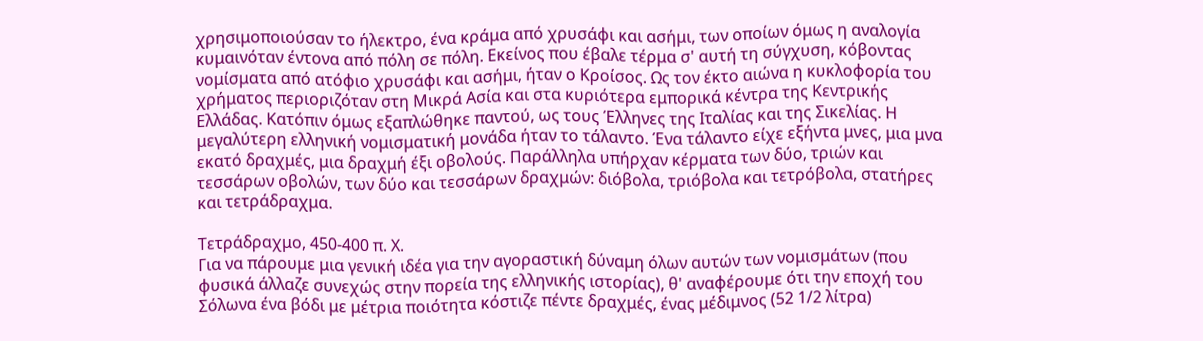χρησιμοποιούσαν το ήλεκτρο, ένα κράμα από χρυσάφι και ασήμι, των οποίων όμως η αναλογία κυμαινόταν έντονα από πόλη σε πόλη. Εκείνος που έβαλε τέρμα σ' αυτή τη σύγχυση, κόβοντας νομίσματα από ατόφιο χρυσάφι και ασήμι, ήταν ο Κροίσος. Ως τον έκτο αιώνα η κυκλοφορία του χρήματος περιοριζόταν στη Μικρά Ασία και στα κυριότερα εμπορικά κέντρα της Κεντρικής Ελλάδας. Κατόπιν όμως εξαπλώθηκε παντού, ως τους Έλληνες της Ιταλίας και της Σικελίας. Η μεγαλύτερη ελληνική νομισματική μονάδα ήταν το τάλαντο. Ένα τάλαντο είχε εξήντα μνες, μια μνα εκατό δραχμές, μια δραχμή έξι οβολούς. Παράλληλα υπήρχαν κέρματα των δύο, τριών και τεσσάρων οβολών, των δύο και τεσσάρων δραχμών: διόβολα, τριόβολα και τετρόβολα, στατήρες και τετράδραχμα.

Τετράδραχμο, 450-400 π. Χ.
Για να πάρουμε μια γενική ιδέα για την αγοραστική δύναμη όλων αυτών των νομισμάτων (που φυσικά άλλαζε συνεχώς στην πορεία της ελληνικής ιστορίας), θ' αναφέρουμε ότι την εποχή του Σόλωνα ένα βόδι με μέτρια ποιότητα κόστιζε πέντε δραχμές, ένας μέδιμνος (52 1/2 λίτρα)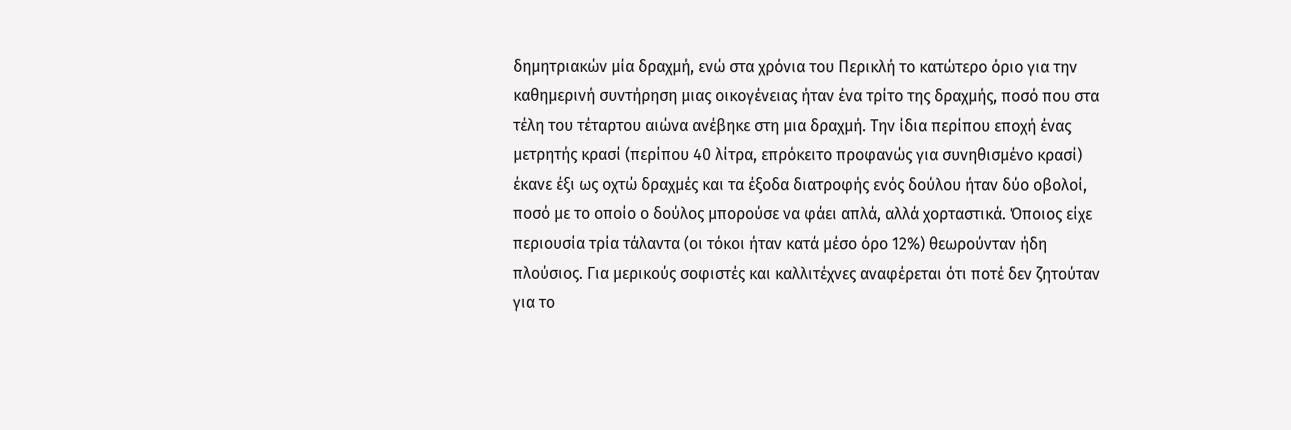δημητριακών μία δραχμή, ενώ στα χρόνια του Περικλή το κατώτερο όριο για την καθημερινή συντήρηση μιας οικογένειας ήταν ένα τρίτο της δραχμής, ποσό που στα τέλη του τέταρτου αιώνα ανέβηκε στη μια δραχμή. Την ίδια περίπου εποχή ένας μετρητής κρασί (περίπου 40 λίτρα, επρόκειτο προφανώς για συνηθισμένο κρασί) έκανε έξι ως οχτώ δραχμές και τα έξοδα διατροφής ενός δούλου ήταν δύο οβολοί, ποσό με το οποίο ο δούλος μπορούσε να φάει απλά, αλλά χορταστικά. Όποιος είχε περιουσία τρία τάλαντα (οι τόκοι ήταν κατά μέσο όρο 12%) θεωρούνταν ήδη πλούσιος. Για μερικούς σοφιστές και καλλιτέχνες αναφέρεται ότι ποτέ δεν ζητούταν για το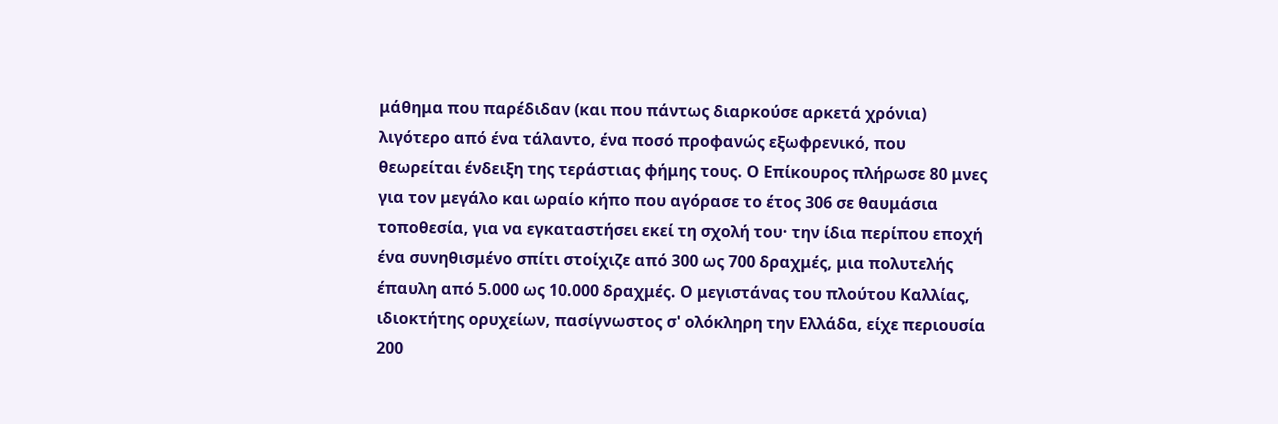μάθημα που παρέδιδαν (και που πάντως διαρκούσε αρκετά χρόνια) λιγότερο από ένα τάλαντο, ένα ποσό προφανώς εξωφρενικό, που θεωρείται ένδειξη της τεράστιας φήμης τους. Ο Επίκουρος πλήρωσε 80 μνες για τον μεγάλο και ωραίο κήπο που αγόρασε το έτος 306 σε θαυμάσια τοποθεσία, για να εγκαταστήσει εκεί τη σχολή του· την ίδια περίπου εποχή ένα συνηθισμένο σπίτι στοίχιζε από 300 ως 700 δραχμές, μια πολυτελής έπαυλη από 5.000 ως 10.000 δραχμές. Ο μεγιστάνας του πλούτου Καλλίας, ιδιοκτήτης ορυχείων, πασίγνωστος σ' ολόκληρη την Ελλάδα, είχε περιουσία 200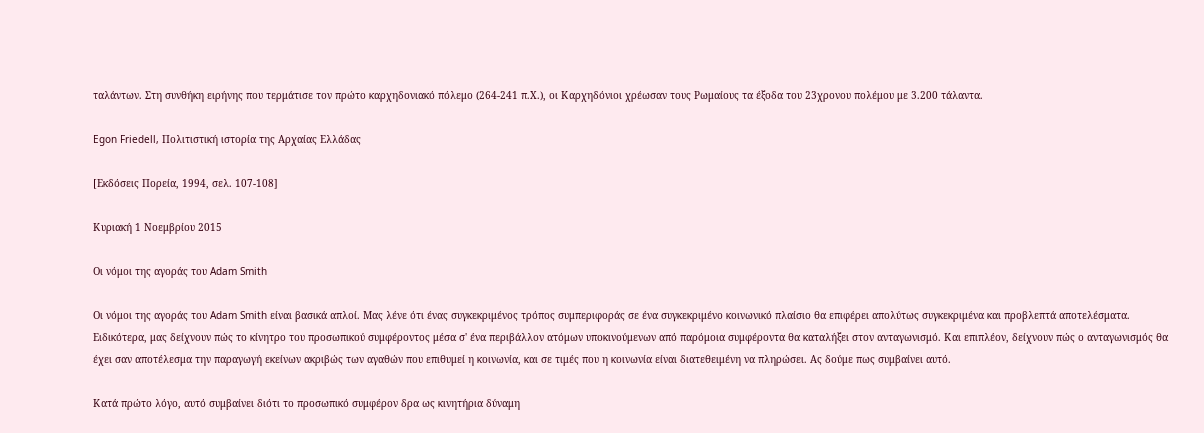ταλάντων. Στη συνθήκη ειρήνης που τερμάτισε τον πρώτο καρχηδονιακό πόλεμο (264-241 π.Χ.), οι Καρχηδόνιοι χρέωσαν τους Ρωμαίους τα έξοδα του 23χρονου πολέμου με 3.200 τάλαντα.

Egon Friedell, Πολιτιστική ιστορία της Αρχαίας Ελλάδας

[Εκδόσεις Πορεία, 1994, σελ. 107-108]

Κυριακή 1 Νοεμβρίου 2015

Οι νόμοι της αγοράς του Adam Smith

Οι νόμοι της αγοράς του Adam Smith είναι βασικά απλοί. Μας λένε ότι ένας συγκεκριμένος τρόπος συμπεριφοράς σε ένα συγκεκριμένο κοινωνικό πλαίσιο θα επιφέρει απολύτως συγκεκριμένα και προβλεπτά αποτελέσματα. Ειδικότερα, μας δείχνουν πώς το κίνητρο του προσωπικού συμφέροντος μέσα σ' ένα περιβάλλον ατόμων υποκινούμενων από παρόμοια συμφέροντα θα καταλήξει στον ανταγωνισμό. Και επιπλέον, δείχνουν πώς ο ανταγωνισμός θα έχει σαν αποτέλεσμα την παραγωγή εκείνων ακριβώς των αγαθών που επιθυμεί η κοινωνία, και σε τιμές που η κοινωνία είναι διατεθειμένη να πληρώσει. Ας δούμε πως συμβαίνει αυτό.

Κατά πρώτο λόγο, αυτό συμβαίνει διότι το προσωπικό συμφέρον δρα ως κινητήρια δύναμη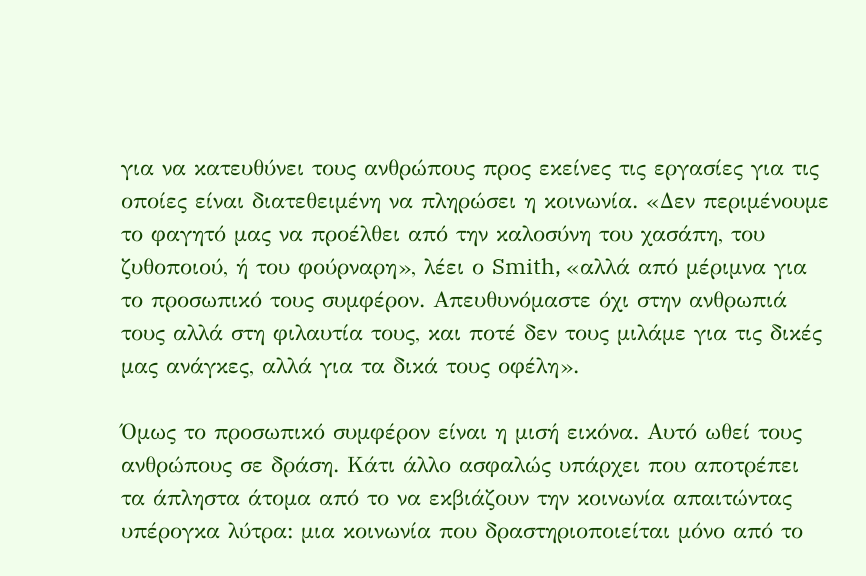για να κατευθύνει τους ανθρώπους προς εκείνες τις εργασίες για τις οποίες είναι διατεθειμένη να πληρώσει η κοινωνία. «Δεν περιμένουμε το φαγητό μας να προέλθει από την καλοσύνη του χασάπη, του ζυθοποιού, ή του φούρναρη», λέει ο Smith, «αλλά από μέριμνα για το προσωπικό τους συμφέρον. Απευθυνόμαστε όχι στην ανθρωπιά τους αλλά στη φιλαυτία τους, και ποτέ δεν τους μιλάμε για τις δικές μας ανάγκες, αλλά για τα δικά τους οφέλη».

Όμως το προσωπικό συμφέρον είναι η μισή εικόνα. Αυτό ωθεί τους ανθρώπους σε δράση. Κάτι άλλο ασφαλώς υπάρχει που αποτρέπει τα άπληστα άτομα από το να εκβιάζουν την κοινωνία απαιτώντας υπέρογκα λύτρα: μια κοινωνία που δραστηριοποιείται μόνο από το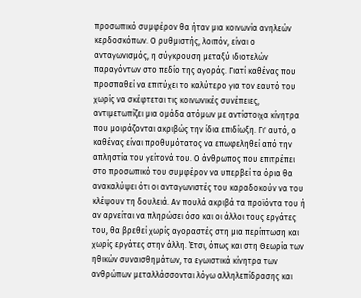προσωπικό συμφέρον θα ήταν μια κοινωνία ανηλεών κερδοσκόπων. Ο ρυθμιστής, λοιπόν, είναι ο ανταγωνισμός, η σύγκρουση μεταξύ ιδιοτελών παραγόντων στο πεδίο της αγοράς. Γιατί καθένας που προσπαθεί να επιτύχει το καλύτερο για τον εαυτό του χωρίς να σκέφτεται τις κοινωνικές συνέπειες, αντιμετωπίζει μια ομάδα ατόμων με αντίστοιχα κίνητρα που μοιράζονται ακριβώς την ίδια επιδίωξη. Γι' αυτό, ο καθένας είναι προθυμότατος να επωφεληθεί από την απληστία του γείτονά του. Ο άνθρωπος που επιτρέπει στο προσωπικό του συμφέρον να υπερβεί τα όρια θα ανακαλύψει ότι οι ανταγωνιστές του καραδοκούν να του κλέψουν τη δουλειά. Αν πουλά ακριβά τα προϊόντα του ή αν αρνείται να πληρώσει όσο και οι άλλοι τους εργάτες του, θα βρεθεί χωρίς αγοραστές στη μια περίπτωση και χωρίς εργάτες στην άλλη. Έτσι, όπως και στη Θεωρία των ηθικών συναισθημάτων, τα εγωιστικά κίνητρα των ανθρώπων μεταλλάσσονται λόγω αλληλεπίδρασης και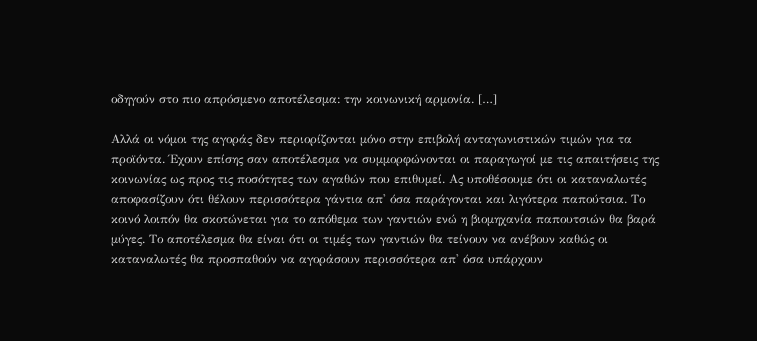οδηγούν στο πιο απρόσμενο αποτέλεσμα: την κοινωνική αρμονία. […]

Αλλά οι νόμοι της αγοράς δεν περιορίζονται μόνο στην επιβολή ανταγωνιστικών τιμών για τα προϊόντα. Έχουν επίσης σαν αποτέλεσμα να συμμορφώνονται οι παραγωγοί με τις απαιτήσεις της κοινωνίας ως προς τις ποσότητες των αγαθών που επιθυμεί. Ας υποθέσουμε ότι οι καταναλωτές αποφασίζουν ότι θέλουν περισσότερα γάντια απ' όσα παράγονται και λιγότερα παπούτσια. Το κοινό λοιπόν θα σκοτώνεται για το απόθεμα των γαντιών ενώ η βιομηχανία παπουτσιών θα βαρά μύγες. Το αποτέλεσμα θα είναι ότι οι τιμές των γαντιών θα τείνουν να ανέβουν καθώς οι καταναλωτές θα προσπαθούν να αγοράσουν περισσότερα απ' όσα υπάρχουν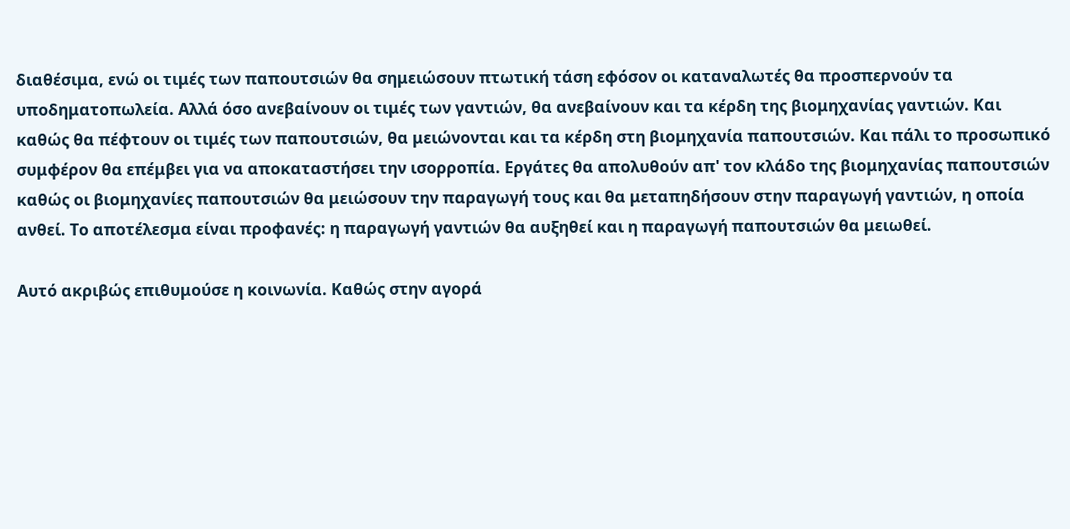διαθέσιμα, ενώ οι τιμές των παπουτσιών θα σημειώσουν πτωτική τάση εφόσον οι καταναλωτές θα προσπερνούν τα υποδηματοπωλεία. Αλλά όσο ανεβαίνουν οι τιμές των γαντιών, θα ανεβαίνουν και τα κέρδη της βιομηχανίας γαντιών. Και καθώς θα πέφτουν οι τιμές των παπουτσιών, θα μειώνονται και τα κέρδη στη βιομηχανία παπουτσιών. Και πάλι το προσωπικό συμφέρον θα επέμβει για να αποκαταστήσει την ισορροπία. Εργάτες θα απολυθούν απ' τον κλάδο της βιομηχανίας παπουτσιών καθώς οι βιομηχανίες παπουτσιών θα μειώσουν την παραγωγή τους και θα μεταπηδήσουν στην παραγωγή γαντιών, η οποία ανθεί. Το αποτέλεσμα είναι προφανές: η παραγωγή γαντιών θα αυξηθεί και η παραγωγή παπουτσιών θα μειωθεί.

Αυτό ακριβώς επιθυμούσε η κοινωνία. Καθώς στην αγορά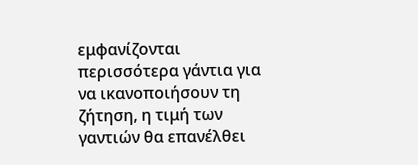εμφανίζονται περισσότερα γάντια για να ικανοποιήσουν τη ζήτηση, η τιμή των γαντιών θα επανέλθει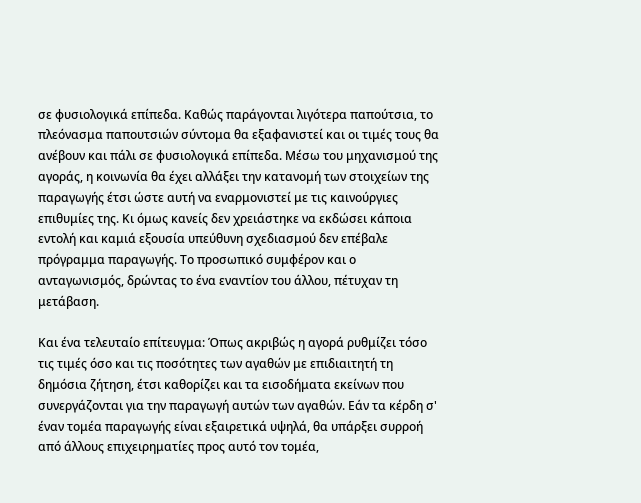σε φυσιολογικά επίπεδα. Καθώς παράγονται λιγότερα παπούτσια, το πλεόνασμα παπουτσιών σύντομα θα εξαφανιστεί και οι τιμές τους θα ανέβουν και πάλι σε φυσιολογικά επίπεδα. Μέσω του μηχανισμού της αγοράς, η κοινωνία θα έχει αλλάξει την κατανομή των στοιχείων της παραγωγής έτσι ώστε αυτή να εναρμονιστεί με τις καινούργιες επιθυμίες της. Κι όμως κανείς δεν χρειάστηκε να εκδώσει κάποια εντολή και καμιά εξουσία υπεύθυνη σχεδιασμού δεν επέβαλε πρόγραμμα παραγωγής. Το προσωπικό συμφέρον και ο ανταγωνισμός, δρώντας το ένα εναντίον του άλλου, πέτυχαν τη μετάβαση.

Και ένα τελευταίο επίτευγμα: Όπως ακριβώς η αγορά ρυθμίζει τόσο τις τιμές όσο και τις ποσότητες των αγαθών με επιδιαιτητή τη δημόσια ζήτηση, έτσι καθορίζει και τα εισοδήματα εκείνων που συνεργάζονται για την παραγωγή αυτών των αγαθών. Εάν τα κέρδη σ' έναν τομέα παραγωγής είναι εξαιρετικά υψηλά, θα υπάρξει συρροή από άλλους επιχειρηματίες προς αυτό τον τομέα,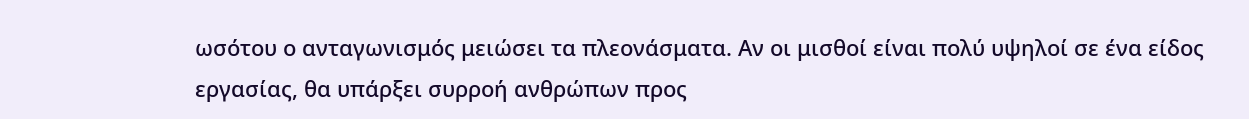ωσότου ο ανταγωνισμός μειώσει τα πλεονάσματα. Αν οι μισθοί είναι πολύ υψηλοί σε ένα είδος εργασίας, θα υπάρξει συρροή ανθρώπων προς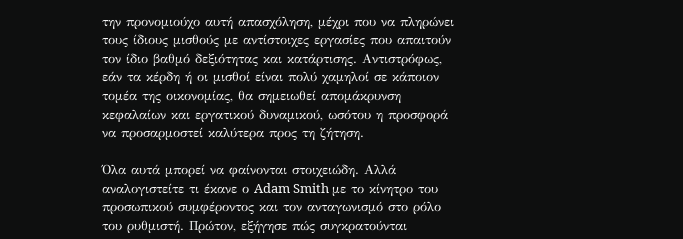την προνομιούχο αυτή απασχόληση, μέχρι που να πληρώνει τους ίδιους μισθούς με αντίστοιχες εργασίες που απαιτούν τον ίδιο βαθμό δεξιότητας και κατάρτισης. Αντιστρόφως, εάν τα κέρδη ή οι μισθοί είναι πολύ χαμηλοί σε κάποιον τομέα της οικονομίας, θα σημειωθεί απομάκρυνση κεφαλαίων και εργατικού δυναμικού, ωσότου η προσφορά να προσαρμοστεί καλύτερα προς τη ζήτηση.

Όλα αυτά μπορεί να φαίνονται στοιχειώδη. Αλλά αναλογιστείτε τι έκανε ο Adam Smith με το κίνητρο του προσωπικού συμφέροντος και τον ανταγωνισμό στο ρόλο του ρυθμιστή. Πρώτον, εξήγησε πώς συγκρατούνται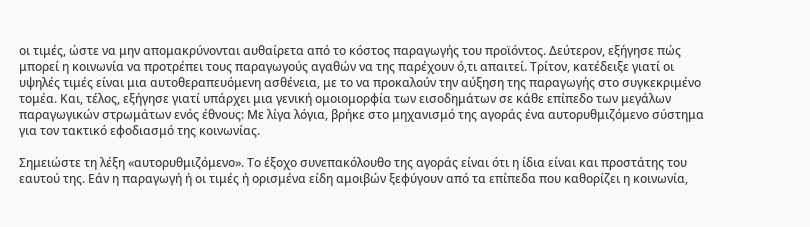οι τιμές, ώστε να μην απομακρύνονται αυθαίρετα από το κόστος παραγωγής του προϊόντος. Δεύτερον, εξήγησε πώς μπορεί η κοινωνία να προτρέπει τους παραγωγούς αγαθών να της παρέχουν ό,τι απαιτεί. Τρίτον, κατέδειξε γιατί οι υψηλές τιμές είναι μια αυτοθεραπευόμενη ασθένεια, με το να προκαλούν την αύξηση της παραγωγής στο συγκεκριμένο τομέα. Και, τέλος, εξήγησε γιατί υπάρχει μια γενική ομοιομορφία των εισοδημάτων σε κάθε επίπεδο των μεγάλων παραγωγικών στρωμάτων ενός έθνους: Με λίγα λόγια, βρήκε στο μηχανισμό της αγοράς ένα αυτορυθμιζόμενο σύστημα για τον τακτικό εφοδιασμό της κοινωνίας.

Σημειώστε τη λέξη «αυτορυθμιζόμενο». Το έξοχο συνεπακόλουθο της αγοράς είναι ότι η ίδια είναι και προστάτης του εαυτού της. Εάν η παραγωγή ή οι τιμές ή ορισμένα είδη αμοιβών ξεφύγουν από τα επίπεδα που καθορίζει η κοινωνία,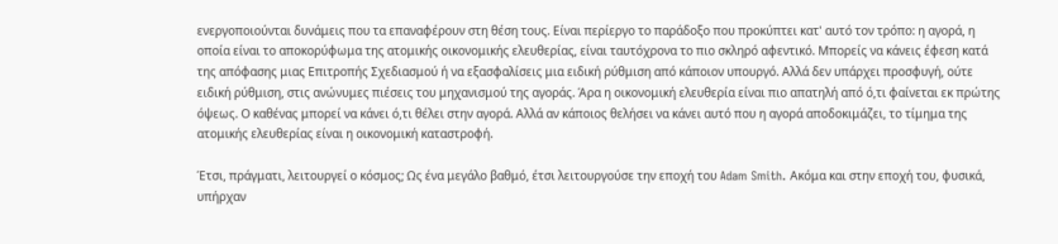ενεργοποιούνται δυνάμεις που τα επαναφέρουν στη θέση τους. Είναι περίεργο το παράδοξο που προκύπτει κατ' αυτό τον τρόπο: η αγορά, η οποία είναι το αποκορύφωμα της ατομικής οικονομικής ελευθερίας, είναι ταυτόχρονα το πιο σκληρό αφεντικό. Μπορείς να κάνεις έφεση κατά της απόφασης μιας Επιτροπής Σχεδιασμού ή να εξασφαλίσεις μια ειδική ρύθμιση από κάποιον υπουργό. Αλλά δεν υπάρχει προσφυγή, ούτε ειδική ρύθμιση, στις ανώνυμες πιέσεις του μηχανισμού της αγοράς. Άρα η οικονομική ελευθερία είναι πιο απατηλή από ό,τι φαίνεται εκ πρώτης όψεως. Ο καθένας μπορεί να κάνει ό,τι θέλει στην αγορά. Αλλά αν κάποιος θελήσει να κάνει αυτό που η αγορά αποδοκιμάζει, το τίμημα της ατομικής ελευθερίας είναι η οικονομική καταστροφή.

Έτσι, πράγματι, λειτουργεί ο κόσμος; Ως ένα μεγάλο βαθμό, έτσι λειτουργούσε την εποχή του Adam Smith. Ακόμα και στην εποχή του, φυσικά, υπήρχαν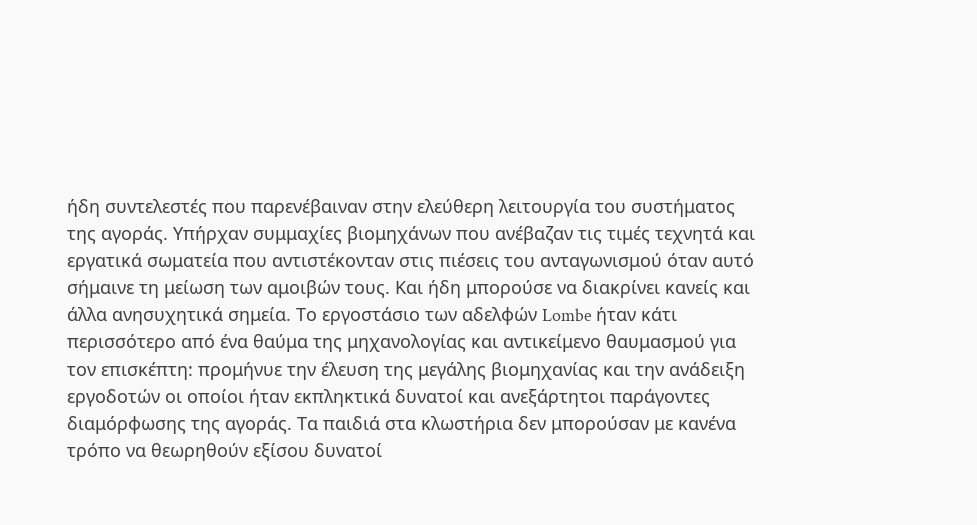ήδη συντελεστές που παρενέβαιναν στην ελεύθερη λειτουργία του συστήματος της αγοράς. Υπήρχαν συμμαχίες βιομηχάνων που ανέβαζαν τις τιμές τεχνητά και εργατικά σωματεία που αντιστέκονταν στις πιέσεις του ανταγωνισμού όταν αυτό σήμαινε τη μείωση των αμοιβών τους. Και ήδη μπορούσε να διακρίνει κανείς και άλλα ανησυχητικά σημεία. Το εργοστάσιο των αδελφών Lombe ήταν κάτι περισσότερο από ένα θαύμα της μηχανολογίας και αντικείμενο θαυμασμού για τον επισκέπτη: προμήνυε την έλευση της μεγάλης βιομηχανίας και την ανάδειξη εργοδοτών οι οποίοι ήταν εκπληκτικά δυνατοί και ανεξάρτητοι παράγοντες διαμόρφωσης της αγοράς. Τα παιδιά στα κλωστήρια δεν μπορούσαν με κανένα τρόπο να θεωρηθούν εξίσου δυνατοί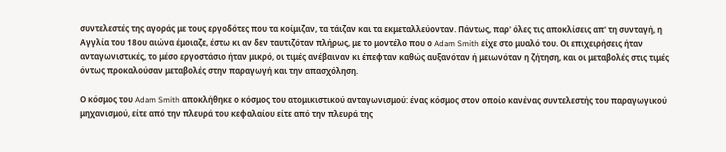συντελεστές της αγοράς με τους εργοδότες που τα κοίμιζαν, τα τάιζαν και τα εκμεταλλεύονταν. Πάντως, παρ' όλες τις αποκλίσεις απ' τη συνταγή, η Αγγλία του 18ου αιώνα έμοιαζε, έστω κι αν δεν ταυτιζόταν πλήρως, με το μοντέλο που ο Adam Smith είχε στο μυαλό του. Οι επιχειρήσεις ήταν ανταγωνιστικές, το μέσο εργοστάσιο ήταν μικρό, οι τιμές ανέβαιναν κι έπεφταν καθώς αυξανόταν ή μειωνόταν η ζήτηση, και οι μεταβολές στις τιμές όντως προκαλούσαν μεταβολές στην παραγωγή και την απασχόληση.

Ο κόσμος του Adam Smith αποκλήθηκε ο κόσμος του ατομικιστικού ανταγωνισμού: ένας κόσμος στον οποίο κανένας συντελεστής του παραγωγικού μηχανισμού, είτε από την πλευρά του κεφαλαίου είτε από την πλευρά της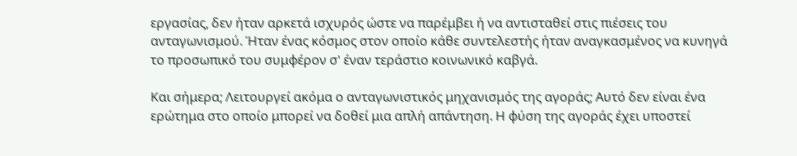εργασίας, δεν ήταν αρκετά ισχυρός ώστε να παρέμβει ή να αντισταθεί στις πιέσεις του ανταγωνισμού. Ήταν ένας κόσμος στον οποίο κάθε συντελεστής ήταν αναγκασμένος να κυνηγά το προσωπικό του συμφέρον σ' έναν τεράστιο κοινωνικό καβγά.

Και σήμερα; Λειτουργεί ακόμα ο ανταγωνιστικός μηχανισμός της αγοράς; Αυτό δεν είναι ένα ερώτημα στο οποίο μπορεί να δοθεί μια απλή απάντηση. Η φύση της αγοράς έχει υποστεί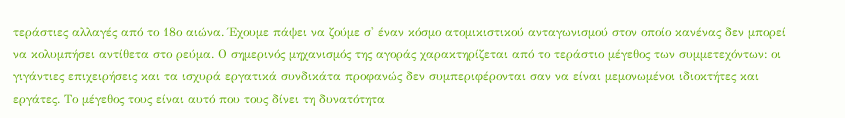τεράστιες αλλαγές από το 18ο αιώνα. Έχουμε πάψει να ζούμε σ' έναν κόσμο ατομικιστικού ανταγωνισμού στον οποίο κανένας δεν μπορεί να κολυμπήσει αντίθετα στο ρεύμα. Ο σημερινός μηχανισμός της αγοράς χαρακτηρίζεται από το τεράστιο μέγεθος των συμμετεχόντων: οι γιγάντιες επιχειρήσεις και τα ισχυρά εργατικά συνδικάτα προφανώς δεν συμπεριφέρονται σαν να είναι μεμονωμένοι ιδιοκτήτες και εργάτες. Το μέγεθος τους είναι αυτό που τους δίνει τη δυνατότητα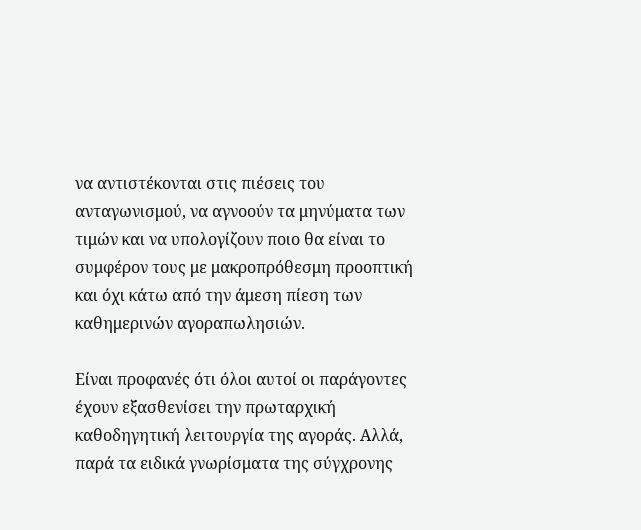να αντιστέκονται στις πιέσεις του ανταγωνισμού, να αγνοούν τα μηνύματα των τιμών και να υπολογίζουν ποιο θα είναι το συμφέρον τους με μακροπρόθεσμη προοπτική και όχι κάτω από την άμεση πίεση των καθημερινών αγοραπωλησιών.

Είναι προφανές ότι όλοι αυτοί οι παράγοντες έχουν εξασθενίσει την πρωταρχική καθοδηγητική λειτουργία της αγοράς. Αλλά, παρά τα ειδικά γνωρίσματα της σύγχρονης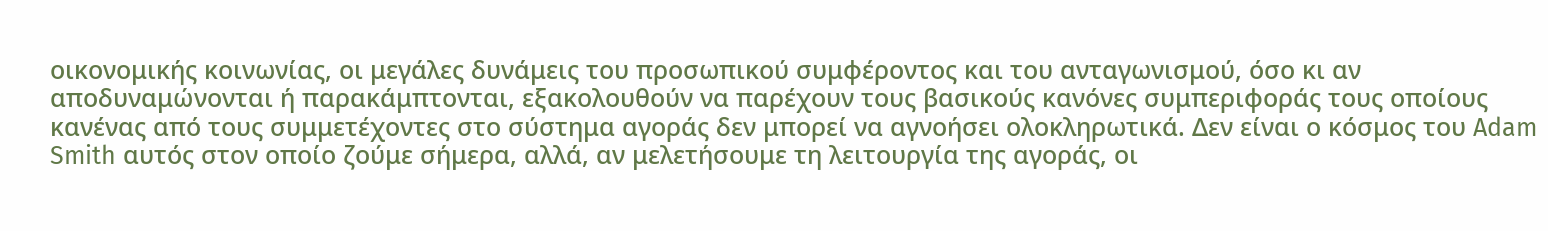οικονομικής κοινωνίας, οι μεγάλες δυνάμεις του προσωπικού συμφέροντος και του ανταγωνισμού, όσο κι αν αποδυναμώνονται ή παρακάμπτονται, εξακολουθούν να παρέχουν τους βασικούς κανόνες συμπεριφοράς τους οποίους κανένας από τους συμμετέχοντες στο σύστημα αγοράς δεν μπορεί να αγνοήσει ολοκληρωτικά. Δεν είναι ο κόσμος του Adam Smith αυτός στον οποίο ζούμε σήμερα, αλλά, αν μελετήσουμε τη λειτουργία της αγοράς, οι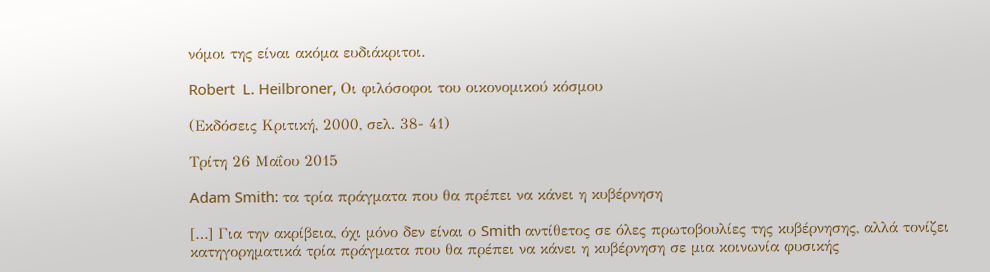νόμοι της είναι ακόμα ευδιάκριτοι.

Robert  L. Heilbroner, Οι φιλόσοφοι του οικονομικού κόσμου

(Εκδόσεις Κριτική, 2000, σελ. 38- 41)

Τρίτη 26 Μαΐου 2015

Adam Smith: τα τρία πράγματα που θα πρέπει να κάνει η κυβέρνηση

[…] Για την ακρίβεια, όχι μόνο δεν είναι ο Smith αντίθετος σε όλες πρωτοβουλίες της κυβέρνησης, αλλά τονίζει κατηγορηματικά τρία πράγματα που θα πρέπει να κάνει η κυβέρνηση σε μια κοινωνία φυσικής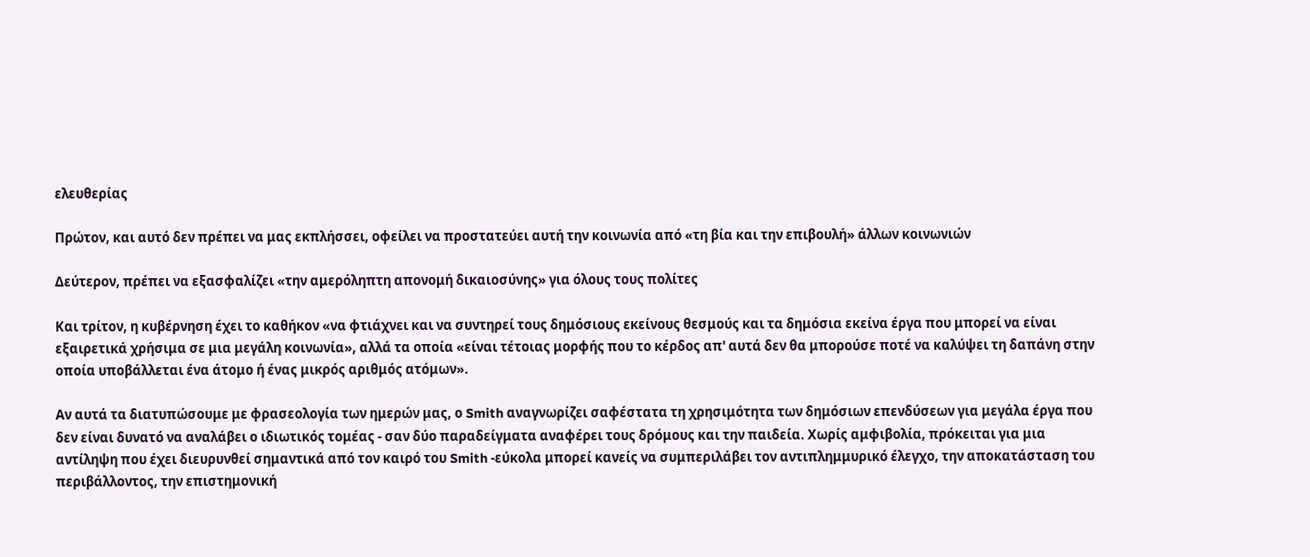ελευθερίας

Πρώτον, και αυτό δεν πρέπει να μας εκπλήσσει, οφείλει να προστατεύει αυτή την κοινωνία από «τη βία και την επιβουλή» άλλων κοινωνιών

Δεύτερον, πρέπει να εξασφαλίζει «την αμερόληπτη απονομή δικαιοσύνης» για όλους τους πολίτες

Και τρίτον, η κυβέρνηση έχει το καθήκον «να φτιάχνει και να συντηρεί τους δημόσιους εκείνους θεσμούς και τα δημόσια εκείνα έργα που μπορεί να είναι εξαιρετικά χρήσιμα σε μια μεγάλη κοινωνία», αλλά τα οποία «είναι τέτοιας μορφής που το κέρδος απ' αυτά δεν θα μπορούσε ποτέ να καλύψει τη δαπάνη στην οποία υποβάλλεται ένα άτομο ή ένας μικρός αριθμός ατόμων».

Αν αυτά τα διατυπώσουμε με φρασεολογία των ημερών μας, ο Smith αναγνωρίζει σαφέστατα τη χρησιμότητα των δημόσιων επενδύσεων για μεγάλα έργα που δεν είναι δυνατό να αναλάβει ο ιδιωτικός τομέας - σαν δύο παραδείγματα αναφέρει τους δρόμους και την παιδεία. Χωρίς αμφιβολία, πρόκειται για μια αντίληψη που έχει διευρυνθεί σημαντικά από τον καιρό του Smith -εύκολα μπορεί κανείς να συμπεριλάβει τον αντιπλημμυρικό έλεγχο, την αποκατάσταση του περιβάλλοντος, την επιστημονική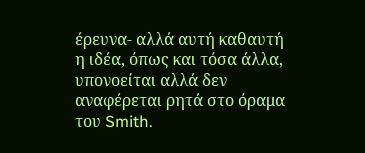έρευνα- αλλά αυτή καθαυτή η ιδέα, όπως και τόσα άλλα, υπονοείται αλλά δεν αναφέρεται ρητά στο όραμα του Smith.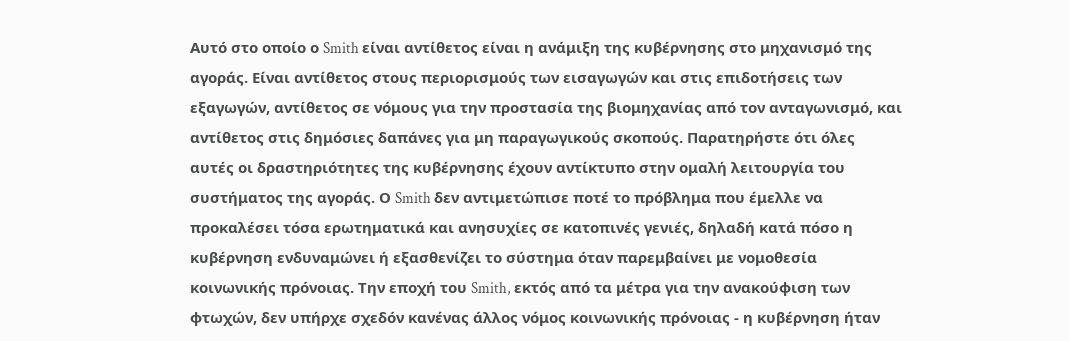Αυτό στο οποίο ο Smith είναι αντίθετος είναι η ανάμιξη της κυβέρνησης στο μηχανισμό της αγοράς. Είναι αντίθετος στους περιορισμούς των εισαγωγών και στις επιδοτήσεις των εξαγωγών, αντίθετος σε νόμους για την προστασία της βιομηχανίας από τον ανταγωνισμό, και αντίθετος στις δημόσιες δαπάνες για μη παραγωγικούς σκοπούς. Παρατηρήστε ότι όλες αυτές οι δραστηριότητες της κυβέρνησης έχουν αντίκτυπο στην ομαλή λειτουργία του συστήματος της αγοράς. Ο Smith δεν αντιμετώπισε ποτέ το πρόβλημα που έμελλε να προκαλέσει τόσα ερωτηματικά και ανησυχίες σε κατοπινές γενιές, δηλαδή κατά πόσο η κυβέρνηση ενδυναμώνει ή εξασθενίζει το σύστημα όταν παρεμβαίνει με νομοθεσία κοινωνικής πρόνοιας. Την εποχή του Smith, εκτός από τα μέτρα για την ανακούφιση των φτωχών, δεν υπήρχε σχεδόν κανένας άλλος νόμος κοινωνικής πρόνοιας - η κυβέρνηση ήταν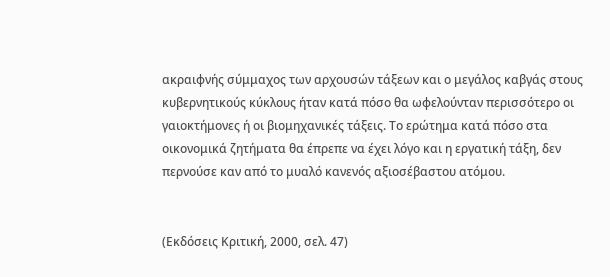ακραιφνής σύμμαχος των αρχουσών τάξεων και ο μεγάλος καβγάς στους κυβερνητικούς κύκλους ήταν κατά πόσο θα ωφελούνταν περισσότερο οι γαιοκτήμονες ή οι βιομηχανικές τάξεις. Το ερώτημα κατά πόσο στα οικονομικά ζητήματα θα έπρεπε να έχει λόγο και η εργατική τάξη, δεν περνούσε καν από το μυαλό κανενός αξιοσέβαστου ατόμου.


(Εκδόσεις Κριτική, 2000, σελ. 47)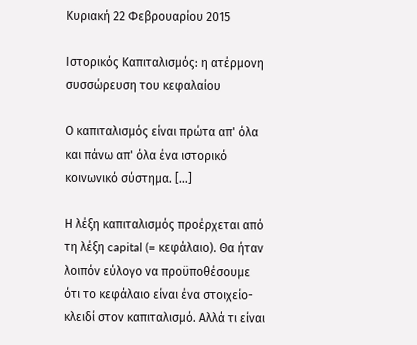Κυριακή 22 Φεβρουαρίου 2015

Ιστορικός Καπιταλισμός: η ατέρμονη συσσώρευση του κεφαλαίου

Ο καπιταλισμός είναι πρώτα απ' όλα και πάνω απ' όλα ένα ιστορικό κοινωνικό σύστημα. […]

Η λέξη καπιταλισμός προέρχεται από τη λέξη capital (= κεφάλαιο). Θα ήταν λοιπόν εύλογο να προϋποθέσουμε ότι το κεφάλαιο είναι ένα στοιχείο-κλειδί στον καπιταλισμό. Αλλά τι είναι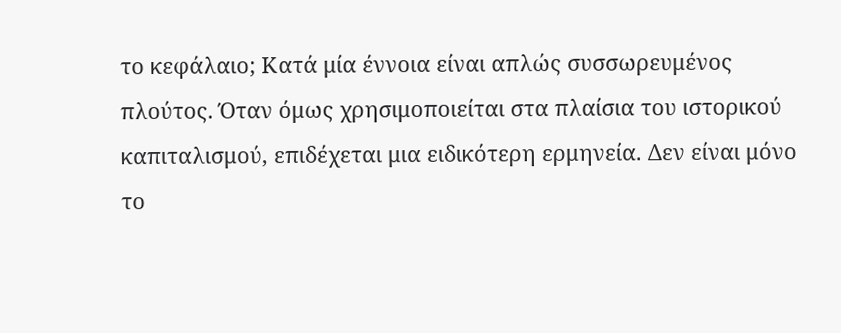το κεφάλαιο; Κατά μία έννοια είναι απλώς συσσωρευμένος πλούτος. Όταν όμως χρησιμοποιείται στα πλαίσια του ιστορικού καπιταλισμού, επιδέχεται μια ειδικότερη ερμηνεία. Δεν είναι μόνο το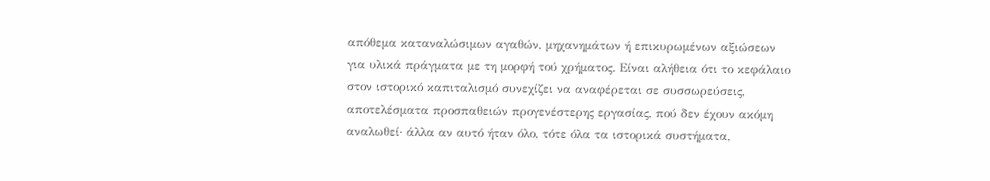απόθεμα καταναλώσιμων αγαθών, μηχανημάτων ή επικυρωμένων αξιώσεων για υλικά πράγματα με τη μορφή τού χρήματος. Είναι αλήθεια ότι το κεφάλαιο στον ιστορικό καπιταλισμό συνεχίζει να αναφέρεται σε συσσωρεύσεις, αποτελέσματα προσπαθειών προγενέστερης εργασίας, πού δεν έχουν ακόμη αναλωθεί· άλλα αν αυτό ήταν όλο, τότε όλα τα ιστορικά συστήματα,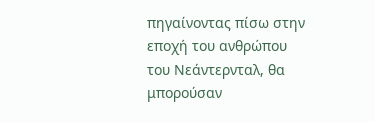πηγαίνοντας πίσω στην εποχή του ανθρώπου του Νεάντερνταλ, θα μπορούσαν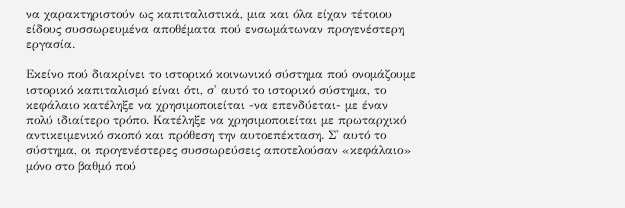να χαρακτηριστούν ως καπιταλιστικά, μια και όλα είχαν τέτοιου είδους συσσωρευμένα αποθέματα πού ενσωμάτωναν προγενέστερη εργασία.

Εκείνο πού διακρίνει το ιστορικό κοινωνικό σύστημα πού ονομάζουμε ιστορικό καπιταλισμό είναι ότι, σ' αυτό το ιστορικό σύστημα, το κεφάλαιο κατέληξε να χρησιμοποιείται -να επενδύεται- με έναν πολύ ιδιαίτερο τρόπο. Κατέληξε να χρησιμοποιείται με πρωταρχικό αντικειμενικό σκοπό και πρόθεση την αυτοεπέκταση. Σ' αυτό το σύστημα, οι προγενέστερες συσσωρεύσεις αποτελούσαν «κεφάλαιο» μόνο στο βαθμό πού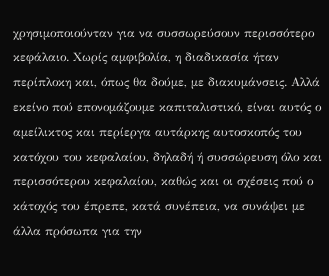χρησιμοποιούνταν για να συσσωρεύσουν περισσότερο κεφάλαιο. Χωρίς αμφιβολία, η διαδικασία ήταν περίπλοκη και, όπως θα δούμε, με διακυμάνσεις. Αλλά εκείνο πού επονομάζουμε καπιταλιστικό, είναι αυτός ο αμείλικτος και περίεργα αυτάρκης αυτοσκοπός του κατόχου του κεφαλαίου, δηλαδή ή συσσώρευση όλο και περισσότερου κεφαλαίου, καθώς και οι σχέσεις πού ο κάτοχός του έπρεπε, κατά συνέπεια, να συνάψει με άλλα πρόσωπα για την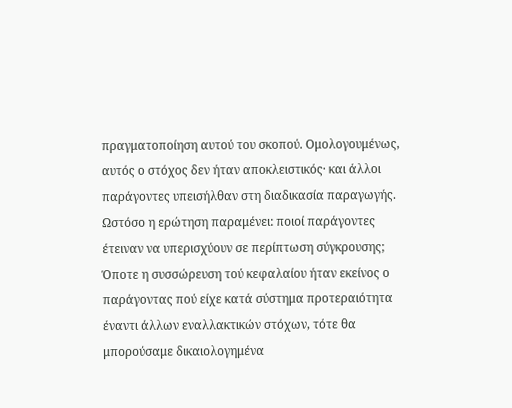πραγματοποίηση αυτού του σκοπού. Ομολογουμένως, αυτός ο στόχος δεν ήταν αποκλειστικός· και άλλοι παράγοντες υπεισήλθαν στη διαδικασία παραγωγής. Ωστόσο η ερώτηση παραμένει: ποιοί παράγοντες έτειναν να υπερισχύουν σε περίπτωση σύγκρουσης; Όποτε η συσσώρευση τού κεφαλαίου ήταν εκείνος ο παράγοντας πού είχε κατά σύστημα προτεραιότητα έναντι άλλων εναλλακτικών στόχων, τότε θα μπορούσαμε δικαιολογημένα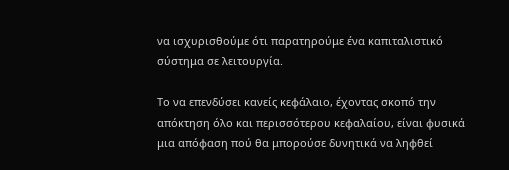να ισχυρισθούμε ότι παρατηρούμε ένα καπιταλιστικό σύστημα σε λειτουργία.

Το να επενδύσει κανείς κεφάλαιο, έχοντας σκοπό την απόκτηση όλο και περισσότερου κεφαλαίου, είναι φυσικά μια απόφαση πού θα μπορούσε δυνητικά να ληφθεί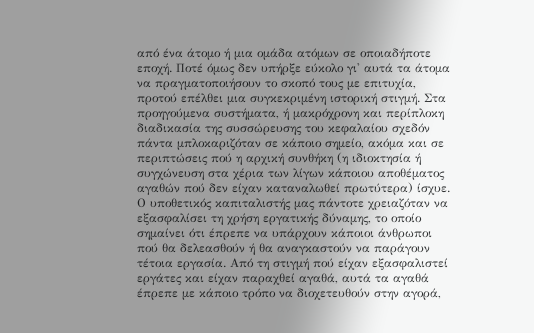από ένα άτομο ή μια ομάδα ατόμων σε οποιαδήποτε εποχή. Ποτέ όμως δεν υπήρξε εύκολο γι' αυτά τα άτομα να πραγματοποιήσουν το σκοπό τους με επιτυχία, προτού επέλθει μια συγκεκριμένη ιστορική στιγμή. Στα προηγούμενα συστήματα, ή μακρόχρονη και περίπλοκη διαδικασία της συσσώρευσης του κεφαλαίου σχεδόν πάντα μπλοκαριζόταν σε κάποιο σημείο, ακόμα και σε περιπτώσεις πού η αρχική συνθήκη (η ιδιοκτησία ή συγχώνευση στα χέρια των λίγων κάποιου αποθέματος αγαθών πού δεν είχαν καταναλωθεί πρωτύτερα) ίσχυε. Ο υποθετικός καπιταλιστής μας πάντοτε χρειαζόταν να εξασφαλίσει τη χρήση εργατικής δύναμης, το οποίο σημαίνει ότι έπρεπε να υπάρχουν κάποιοι άνθρωποι πού θα δελεασθούν ή θα αναγκαστούν να παράγουν τέτοια εργασία. Από τη στιγμή πού είχαν εξασφαλιστεί εργάτες και είχαν παραχθεί αγαθά, αυτά τα αγαθά έπρεπε με κάποιο τρόπο να διοχετευθούν στην αγορά,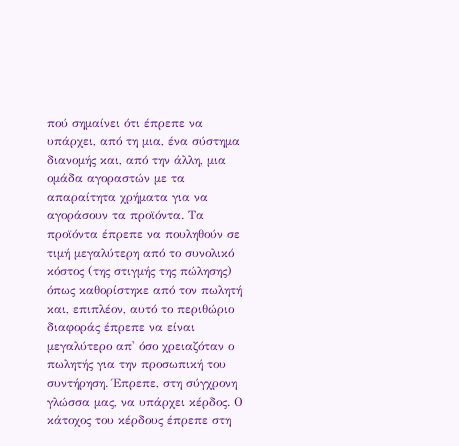πού σημαίνει ότι έπρεπε να υπάρχει, από τη μια, ένα σύστημα διανομής και, από την άλλη, μια ομάδα αγοραστών με τα απαραίτητα χρήματα για να αγοράσουν τα προϊόντα. Τα προϊόντα έπρεπε να πουληθούν σε τιμή μεγαλύτερη από το συνολικό κόστος (της στιγμής της πώλησης) όπως καθορίστηκε από τον πωλητή και, επιπλέον, αυτό το περιθώριο διαφοράς έπρεπε να είναι μεγαλύτερο απ' όσο χρειαζόταν ο πωλητής για την προσωπική του συντήρηση. Έπρεπε, στη σύγχρονη γλώσσα μας, να υπάρχει κέρδος. Ο κάτοχος του κέρδους έπρεπε στη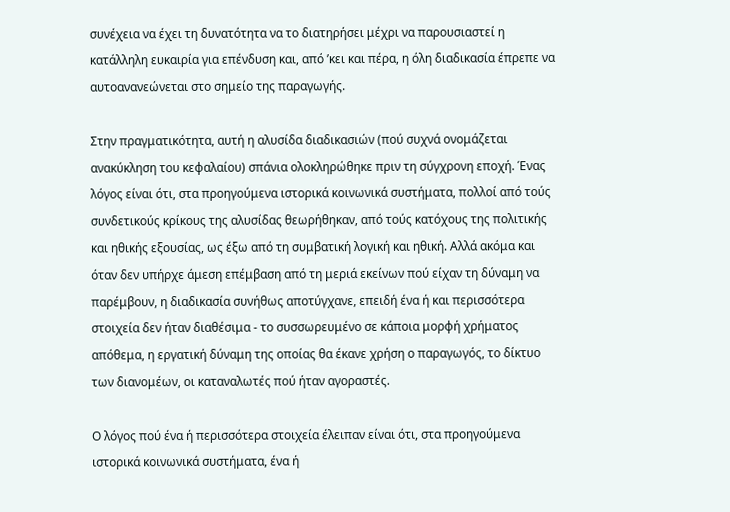συνέχεια να έχει τη δυνατότητα να το διατηρήσει μέχρι να παρουσιαστεί η κατάλληλη ευκαιρία για επένδυση και, από ’κει και πέρα, η όλη διαδικασία έπρεπε να αυτοανανεώνεται στο σημείο της παραγωγής.

Στην πραγματικότητα, αυτή η αλυσίδα διαδικασιών (πού συχνά ονομάζεται ανακύκληση του κεφαλαίου) σπάνια ολοκληρώθηκε πριν τη σύγχρονη εποχή. Ένας λόγος είναι ότι, στα προηγούμενα ιστορικά κοινωνικά συστήματα, πολλοί από τούς συνδετικούς κρίκους της αλυσίδας θεωρήθηκαν, από τούς κατόχους της πολιτικής και ηθικής εξουσίας, ως έξω από τη συμβατική λογική και ηθική. Αλλά ακόμα και όταν δεν υπήρχε άμεση επέμβαση από τη μεριά εκείνων πού είχαν τη δύναμη να παρέμβουν, η διαδικασία συνήθως αποτύγχανε, επειδή ένα ή και περισσότερα στοιχεία δεν ήταν διαθέσιμα - το συσσωρευμένο σε κάποια μορφή χρήματος απόθεμα, η εργατική δύναμη της οποίας θα έκανε χρήση ο παραγωγός, το δίκτυο των διανομέων, οι καταναλωτές πού ήταν αγοραστές.

Ο λόγος πού ένα ή περισσότερα στοιχεία έλειπαν είναι ότι, στα προηγούμενα ιστορικά κοινωνικά συστήματα, ένα ή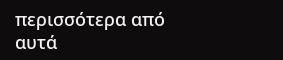περισσότερα από αυτά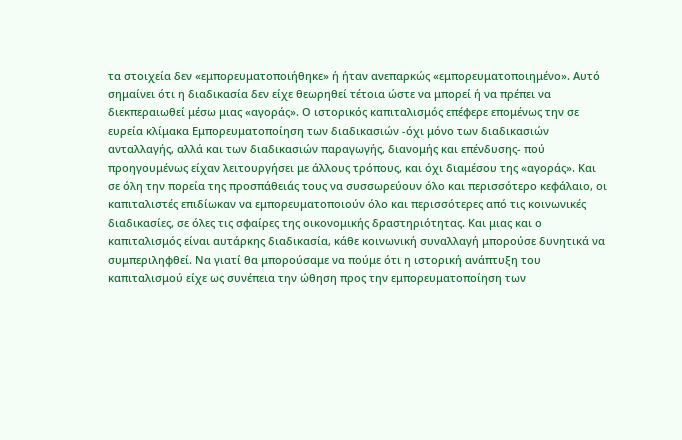τα στοιχεία δεν «εμπορευματοποιήθηκε» ή ήταν ανεπαρκώς «εμπορευματοποιημένο». Αυτό σημαίνει ότι η διαδικασία δεν είχε θεωρηθεί τέτοια ώστε να μπορεί ή να πρέπει να διεκπεραιωθεί μέσω μιας «αγοράς». Ο ιστορικός καπιταλισμός επέφερε επομένως την σε ευρεία κλίμακα Εμπορευματοποίηση των διαδικασιών -όχι μόνο των διαδικασιών ανταλλαγής, αλλά και των διαδικασιών παραγωγής, διανομής και επένδυσης- πού προηγουμένως είχαν λειτουργήσει με άλλους τρόπους, και όχι διαμέσου της «αγοράς». Και σε όλη την πορεία της προσπάθειάς τους να συσσωρεύουν όλο και περισσότερο κεφάλαιο, οι καπιταλιστές επιδίωκαν να εμπορευματοποιούν όλο και περισσότερες από τις κοινωνικές διαδικασίες, σε όλες τις σφαίρες της οικονομικής δραστηριότητας. Και μιας και ο καπιταλισμός είναι αυτάρκης διαδικασία, κάθε κοινωνική συναλλαγή μπορούσε δυνητικά να συμπεριληφθεί. Να γιατί θα μπορούσαμε να πούμε ότι η ιστορική ανάπτυξη του καπιταλισμού είχε ως συνέπεια την ώθηση προς την εμπορευματοποίηση των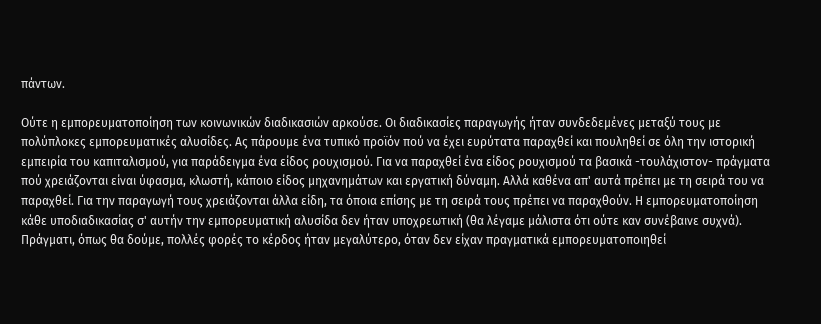πάντων.

Ούτε η εμπορευματοποίηση των κοινωνικών διαδικασιών αρκούσε. Οι διαδικασίες παραγωγής ήταν συνδεδεμένες μεταξύ τους με πολύπλοκες εμπορευματικές αλυσίδες. Ας πάρουμε ένα τυπικό προϊόν πού να έχει ευρύτατα παραχθεί και πουληθεί σε όλη την ιστορική εμπειρία του καπιταλισμού, για παράδειγμα ένα είδος ρουχισμού. Για να παραχθεί ένα είδος ρουχισμού τα βασικά -τουλάχιστον- πράγματα πού χρειάζονται είναι ύφασμα, κλωστή, κάποιο είδος μηχανημάτων και εργατική δύναμη. Αλλά καθένα απ' αυτά πρέπει με τη σειρά του να παραχθεί. Για την παραγωγή τους χρειάζονται άλλα είδη, τα όποια επίσης με τη σειρά τους πρέπει να παραχθούν. Η εμπορευματοποίηση κάθε υποδιαδικασίας σ' αυτήν την εμπορευματική αλυσίδα δεν ήταν υποχρεωτική (θα λέγαμε μάλιστα ότι ούτε καν συνέβαινε συχνά). Πράγματι, όπως θα δούμε, πολλές φορές το κέρδος ήταν μεγαλύτερο, όταν δεν είχαν πραγματικά εμπορευματοποιηθεί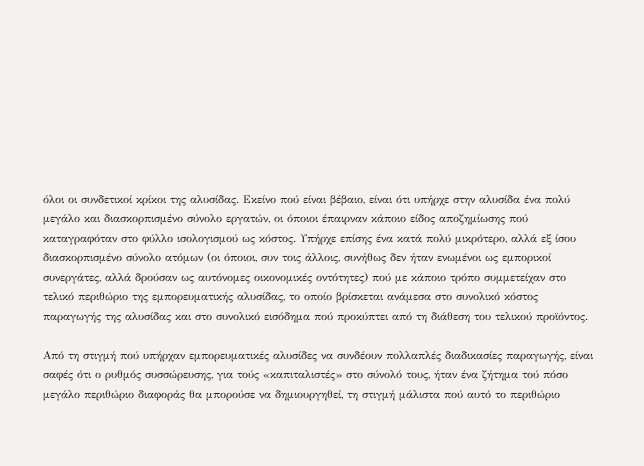όλοι οι συνδετικοί κρίκοι της αλυσίδας. Εκείνο πού είναι βέβαιο, είναι ότι υπήρχε στην αλυσίδα ένα πολύ μεγάλο και διασκορπισμένο σύνολο εργατών, οι όποιοι έπαιρναν κάποιο είδος αποζημίωσης πού καταγραφόταν στο φύλλο ισολογισμού ως κόστος. Υπήρχε επίσης ένα κατά πολύ μικρότερο, αλλά εξ ίσου διασκορπισμένο σύνολο ατόμων (οι όποιοι, συν τοις άλλοις, συνήθως δεν ήταν ενωμένοι ως εμπορικοί συνεργάτες, αλλά δρούσαν ως αυτόνομες οικονομικές οντότητες) πού με κάποιο τρόπο συμμετείχαν στο τελικό περιθώριο της εμπορευματικής αλυσίδας, το οποίο βρίσκεται ανάμεσα στο συνολικό κόστος παραγωγής της αλυσίδας και στο συνολικό εισόδημα πού προκύπτει από τη διάθεση του τελικού προϊόντος.

Από τη στιγμή πού υπήρχαν εμπορευματικές αλυσίδες να συνδέουν πολλαπλές διαδικασίες παραγωγής, είναι σαφές ότι ο ρυθμός συσσώρευσης, για τούς «καπιταλιστές» στο σύνολό τους, ήταν ένα ζήτημα τού πόσο μεγάλο περιθώριο διαφοράς θα μπορούσε να δημιουργηθεί, τη στιγμή μάλιστα πού αυτό το περιθώριο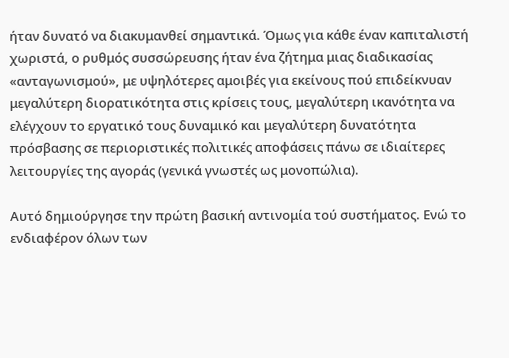ήταν δυνατό να διακυμανθεί σημαντικά. Όμως για κάθε έναν καπιταλιστή χωριστά, ο ρυθμός συσσώρευσης ήταν ένα ζήτημα μιας διαδικασίας «ανταγωνισμού», με υψηλότερες αμοιβές για εκείνους πού επιδείκνυαν μεγαλύτερη διορατικότητα στις κρίσεις τους, μεγαλύτερη ικανότητα να ελέγχουν το εργατικό τους δυναμικό και μεγαλύτερη δυνατότητα πρόσβασης σε περιοριστικές πολιτικές αποφάσεις πάνω σε ιδιαίτερες λειτουργίες της αγοράς (γενικά γνωστές ως μονοπώλια).

Αυτό δημιούργησε την πρώτη βασική αντινομία τού συστήματος. Ενώ το ενδιαφέρον όλων των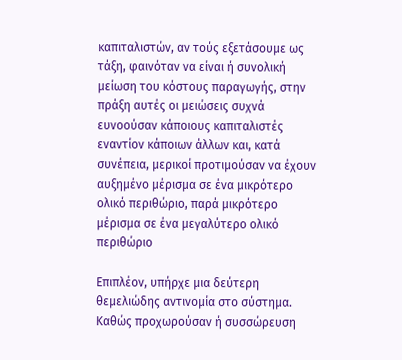καπιταλιστών, αν τούς εξετάσουμε ως τάξη, φαινόταν να είναι ή συνολική μείωση του κόστους παραγωγής, στην πράξη αυτές οι μειώσεις συχνά ευνοούσαν κάποιους καπιταλιστές εναντίον κάποιων άλλων και, κατά συνέπεια, μερικοί προτιμούσαν να έχουν αυξημένο μέρισμα σε ένα μικρότερο ολικό περιθώριο, παρά μικρότερο μέρισμα σε ένα μεγαλύτερο ολικό περιθώριο

Επιπλέον, υπήρχε μια δεύτερη θεμελιώδης αντινομία στο σύστημα. Καθώς προχωρούσαν ή συσσώρευση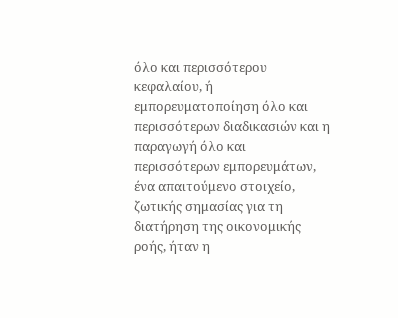όλο και περισσότερου κεφαλαίου, ή εμπορευματοποίηση όλο και περισσότερων διαδικασιών και η παραγωγή όλο και περισσότερων εμπορευμάτων, ένα απαιτούμενο στοιχείο, ζωτικής σημασίας για τη διατήρηση της οικονομικής ροής, ήταν η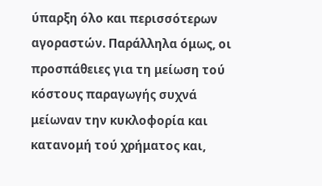ύπαρξη όλο και περισσότερων αγοραστών. Παράλληλα όμως, οι προσπάθειες για τη μείωση τού κόστους παραγωγής συχνά μείωναν την κυκλοφορία και κατανομή τού χρήματος και,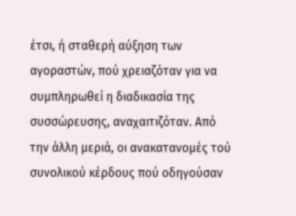έτσι, ή σταθερή αύξηση των αγοραστών, πού χρειαζόταν για να συμπληρωθεί η διαδικασία της συσσώρευσης, αναχαιτιζόταν. Από την άλλη μεριά, οι ανακατανομές τού συνολικού κέρδους πού οδηγούσαν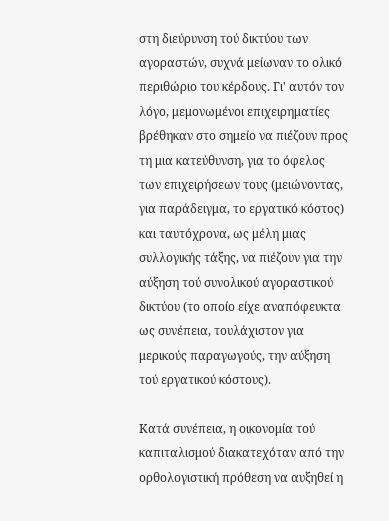στη διεύρυνση τού δικτύου των αγοραστών, συχνά μείωναν το ολικό περιθώριο του κέρδους. Γι' αυτόν τον λόγο, μεμονωμένοι επιχειρηματίες βρέθηκαν στο σημείο να πιέζουν προς τη μια κατεύθυνση, για το όφελος των επιχειρήσεων τους (μειώνοντας, για παράδειγμα, το εργατικό κόστος) και ταυτόχρονα, ως μέλη μιας συλλογικής τάξης, να πιέζουν για την αύξηση τού συνολικού αγοραστικού δικτύου (το οποίο είχε αναπόφευκτα ως συνέπεια, τουλάχιστον για μερικούς παραγωγούς, την αύξηση τού εργατικού κόστους).

Κατά συνέπεια, η οικονομία τού καπιταλισμού διακατεχόταν από την ορθολογιστική πρόθεση να αυξηθεί η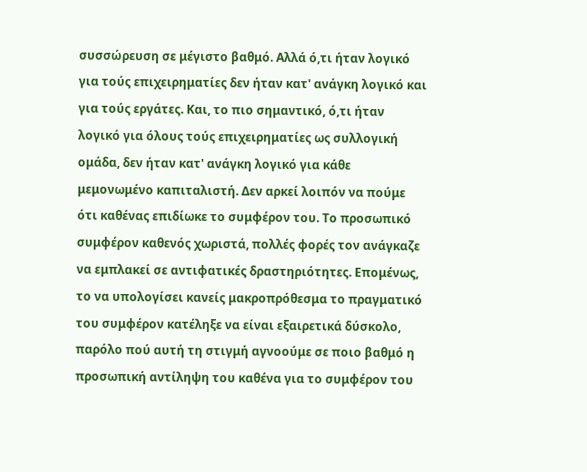συσσώρευση σε μέγιστο βαθμό. Αλλά ό,τι ήταν λογικό για τούς επιχειρηματίες δεν ήταν κατ' ανάγκη λογικό και για τούς εργάτες. Και, το πιο σημαντικό, ό,τι ήταν λογικό για όλους τούς επιχειρηματίες ως συλλογική ομάδα, δεν ήταν κατ' ανάγκη λογικό για κάθε μεμονωμένο καπιταλιστή. Δεν αρκεί λοιπόν να πούμε ότι καθένας επιδίωκε το συμφέρον του. Το προσωπικό συμφέρον καθενός χωριστά, πολλές φορές τον ανάγκαζε να εμπλακεί σε αντιφατικές δραστηριότητες. Επομένως, το να υπολογίσει κανείς μακροπρόθεσμα το πραγματικό του συμφέρον κατέληξε να είναι εξαιρετικά δύσκολο, παρόλο πού αυτή τη στιγμή αγνοούμε σε ποιο βαθμό η προσωπική αντίληψη του καθένα για το συμφέρον του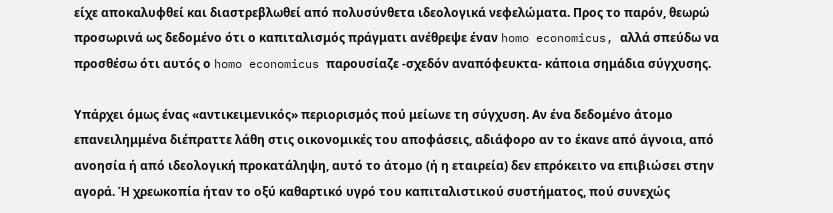είχε αποκαλυφθεί και διαστρεβλωθεί από πολυσύνθετα ιδεολογικά νεφελώματα. Προς το παρόν, θεωρώ προσωρινά ως δεδομένο ότι ο καπιταλισμός πράγματι ανέθρεψε έναν homo economicus, αλλά σπεύδω να προσθέσω ότι αυτός ο homo economicus παρουσίαζε -σχεδόν αναπόφευκτα- κάποια σημάδια σύγχυσης.

Υπάρχει όμως ένας «αντικειμενικός» περιορισμός πού μείωνε τη σύγχυση. Αν ένα δεδομένο άτομο επανειλημμένα διέπραττε λάθη στις οικονομικές του αποφάσεις, αδιάφορο αν το έκανε από άγνοια, από ανοησία ή από ιδεολογική προκατάληψη, αυτό το άτομο (ή η εταιρεία) δεν επρόκειτο να επιβιώσει στην αγορά. Ή χρεωκοπία ήταν το οξύ καθαρτικό υγρό του καπιταλιστικού συστήματος, πού συνεχώς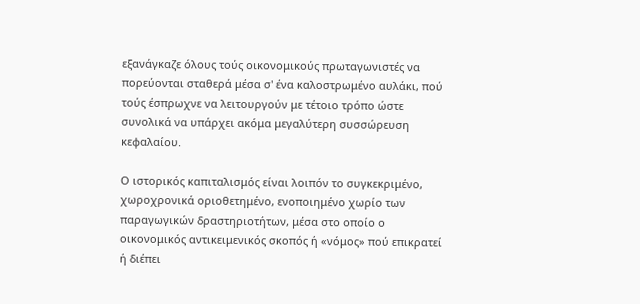εξανάγκαζε όλους τούς οικονομικούς πρωταγωνιστές να πορεύονται σταθερά μέσα σ' ένα καλοστρωμένο αυλάκι, πού τούς έσπρωχνε να λειτουργούν με τέτοιο τρόπο ώστε συνολικά να υπάρχει ακόμα μεγαλύτερη συσσώρευση κεφαλαίου.

Ο ιστορικός καπιταλισμός είναι λοιπόν το συγκεκριμένο, χωροχρονικά οριοθετημένο, ενοποιημένο χωρίο των παραγωγικών δραστηριοτήτων, μέσα στο οποίο ο οικονομικός αντικειμενικός σκοπός ή «νόμος» πού επικρατεί ή διέπει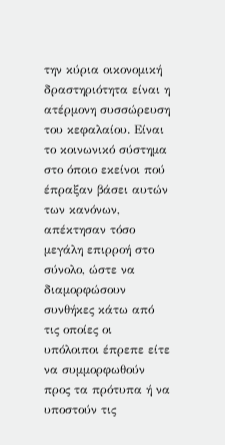την κύρια οικονομική δραστηριότητα είναι η ατέρμονη συσσώρευση του κεφαλαίου. Είναι το κοινωνικό σύστημα στο όποιο εκείνοι πού έπραξαν βάσει αυτών των κανόνων, απέκτησαν τόσο μεγάλη επιρροή στο σύνολο, ώστε να διαμορφώσουν συνθήκες κάτω από τις οποίες οι υπόλοιποι έπρεπε είτε να συμμορφωθούν προς τα πρότυπα ή να υποστούν τις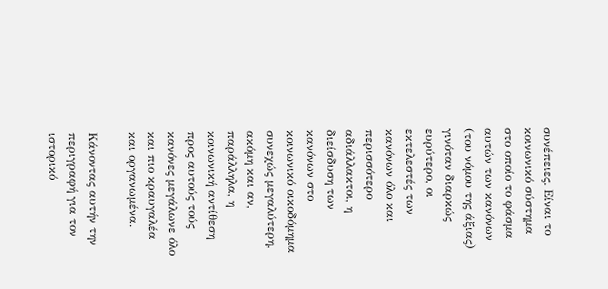συνέπειες. Είναι το κοινωνικό σύστημα στο οποίο το φάσμα αυτών των κανόνων (του νόμου της άξιας) γινόταν διαρκώς ευρύτερο, οι εκτελεστές των κανόνων όλο και περισσότερο αδιάλλακτοι, η διείσδυση των κανόνων στο κοινωνικό οικοδόμημα συνεχώς μεγαλύτερη, ακόμη και αν, παράλληλα, η κοινωνική αντίθεση προς αυτούς τούς κανόνες μεγάλωνε όλο και πιο κραυγαλέα και οργανωμένα.

Κάνοντας αυτήν την περιγραφή για τον ιστορικό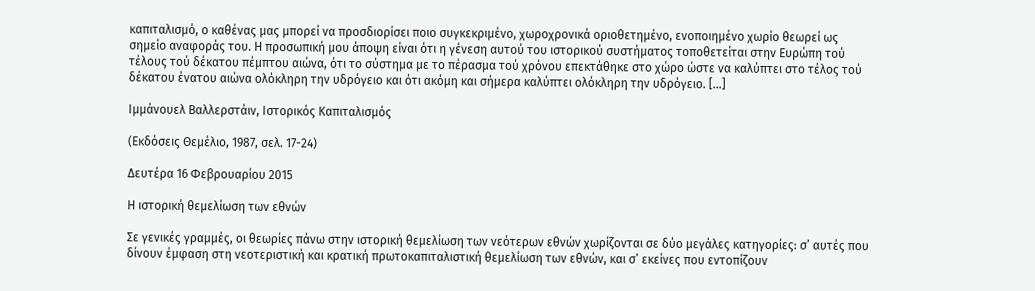καπιταλισμό, ο καθένας μας μπορεί να προσδιορίσει ποιο συγκεκριμένο, χωροχρονικά οριοθετημένο, ενοποιημένο χωρίο θεωρεί ως σημείο αναφοράς του. Η προσωπική μου άποψη είναι ότι η γένεση αυτού του ιστορικού συστήματος τοποθετείται στην Ευρώπη τού τέλους τού δέκατου πέμπτου αιώνα, ότι το σύστημα με το πέρασμα τού χρόνου επεκτάθηκε στο χώρο ώστε να καλύπτει στο τέλος τού δέκατου ένατου αιώνα ολόκληρη την υδρόγειο και ότι ακόμη και σήμερα καλύπτει ολόκληρη την υδρόγειο. […]

Ιμμάνουελ Βαλλερστάιν, Ιστορικός Καπιταλισμός

(Εκδόσεις Θεμέλιο, 1987, σελ. 17-24)

Δευτέρα 16 Φεβρουαρίου 2015

Η ιστορική θεμελίωση των εθνών

Σε γενικές γραμμές, οι θεωρίες πάνω στην ιστορική θεμελίωση των νεότερων εθνών χωρίζονται σε δύο μεγάλες κατηγορίες: σ’ αυτές που δίνουν έμφαση στη νεοτεριστική και κρατική πρωτοκαπιταλιστική θεμελίωση των εθνών, και σ’ εκείνες που εντοπίζουν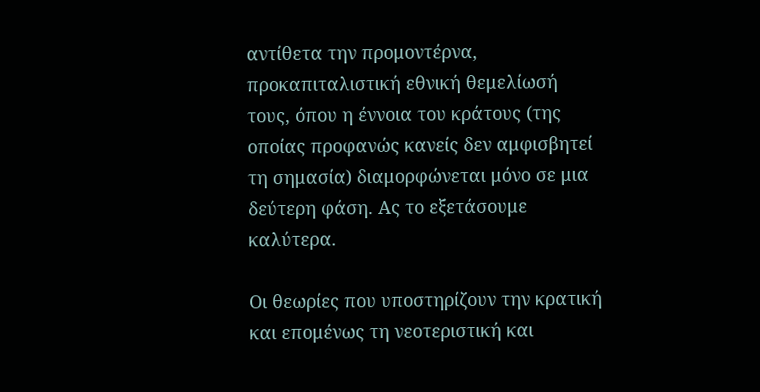αντίθετα την προμοντέρνα, προκαπιταλιστική εθνική θεμελίωσή τους, όπου η έννοια του κράτους (της οποίας προφανώς κανείς δεν αμφισβητεί τη σημασία) διαμορφώνεται μόνο σε μια δεύτερη φάση. Ας το εξετάσουμε καλύτερα.

Οι θεωρίες που υποστηρίζουν την κρατική και επομένως τη νεοτεριστική και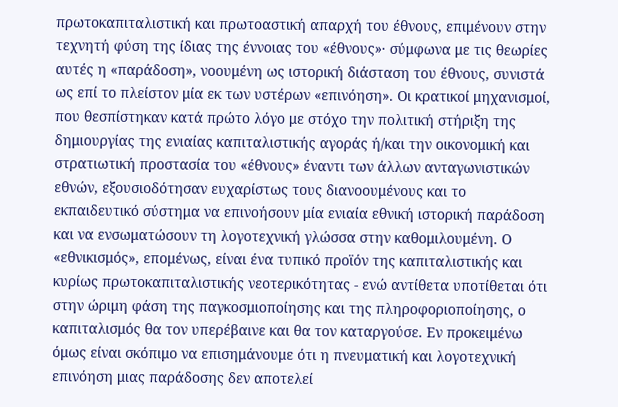πρωτοκαπιταλιστική και πρωτοαστική απαρχή του έθνους, επιμένουν στην τεχνητή φύση της ίδιας της έννοιας του «έθνους»· σύμφωνα με τις θεωρίες αυτές η «παράδοση», νοουμένη ως ιστορική διάσταση του έθνους, συνιστά ως επί το πλείστον μία εκ των υστέρων «επινόηση». Οι κρατικοί μηχανισμοί, που θεσπίστηκαν κατά πρώτο λόγο με στόχο την πολιτική στήριξη της δημιουργίας της ενιαίας καπιταλιστικής αγοράς ή/και την οικονομική και στρατιωτική προστασία του «έθνους» έναντι των άλλων ανταγωνιστικών εθνών, εξουσιοδότησαν ευχαρίστως τους διανοουμένους και το εκπαιδευτικό σύστημα να επινοήσουν μία ενιαία εθνική ιστορική παράδοση και να ενσωματώσουν τη λογοτεχνική γλώσσα στην καθομιλουμένη. Ο «εθνικισμός», επομένως, είναι ένα τυπικό προϊόν της καπιταλιστικής και κυρίως πρωτοκαπιταλιστικής νεοτερικότητας - ενώ αντίθετα υποτίθεται ότι στην ώριμη φάση της παγκοσμιοποίησης και της πληροφοριοποίησης, ο καπιταλισμός θα τον υπερέβαινε και θα τον καταργούσε. Εν προκειμένω όμως είναι σκόπιμο να επισημάνουμε ότι η πνευματική και λογοτεχνική επινόηση μιας παράδοσης δεν αποτελεί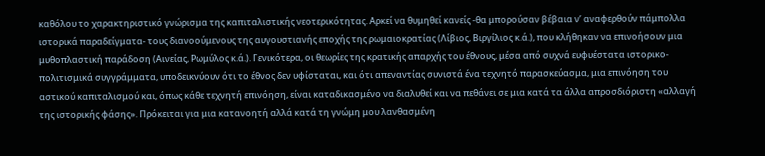καθόλου το χαρακτηριστικό γνώρισμα της καπιταλιστικής νεοτερικότητας. Αρκεί να θυμηθεί κανείς -θα μπορούσαν βέβαια ν’ αναφερθούν πάμπολλα ιστορικά παραδείγματα- τους διανοούμενους της αυγουστιανής εποχής της ρωμαιοκρατίας (Λίβιος, Βιργίλιος κ.ά.), που κλήθηκαν να επινοήσουν μια μυθοπλαστική παράδοση (Αινείας, Ρωμύλος κ.ά.). Γενικότερα, οι θεωρίες της κρατικής απαρχής του έθνους, μέσα από συχνά ευφυέστατα ιστορικο-πολιτισμικά συγγράμματα, υποδεικνύουν ότι το έθνος δεν υφίσταται, και ότι απεναντίας συνιστά ένα τεχνητό παρασκεύασμα, μια επινόηση του αστικού καπιταλισμού και, όπως κάθε τεχνητή επινόηση, είναι καταδικασμένο να διαλυθεί και να πεθάνει σε μια κατά τα άλλα απροσδιόριστη «αλλαγή της ιστορικής φάσης». Πρόκειται για μια κατανοητή αλλά κατά τη γνώμη μου λανθασμένη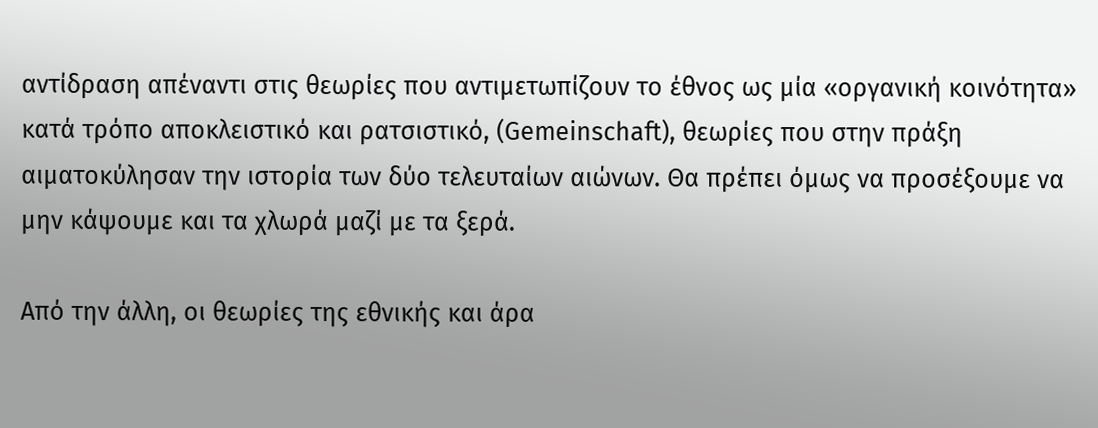αντίδραση απέναντι στις θεωρίες που αντιμετωπίζουν το έθνος ως μία «οργανική κοινότητα» κατά τρόπο αποκλειστικό και ρατσιστικό, (Gemeinschaft), θεωρίες που στην πράξη αιματοκύλησαν την ιστορία των δύο τελευταίων αιώνων. Θα πρέπει όμως να προσέξουμε να μην κάψουμε και τα χλωρά μαζί με τα ξερά.

Από την άλλη, οι θεωρίες της εθνικής και άρα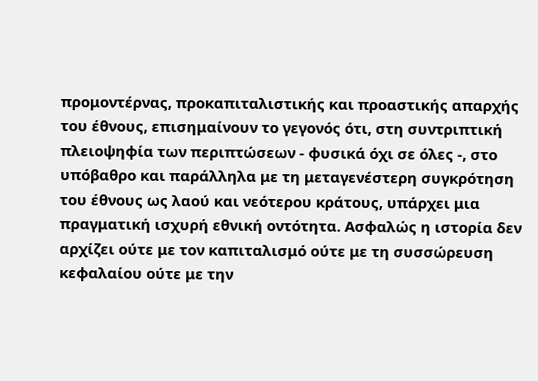προμοντέρνας, προκαπιταλιστικής και προαστικής απαρχής του έθνους, επισημαίνουν το γεγονός ότι, στη συντριπτική πλειοψηφία των περιπτώσεων - φυσικά όχι σε όλες -, στο υπόβαθρο και παράλληλα με τη μεταγενέστερη συγκρότηση του έθνους ως λαού και νεότερου κράτους, υπάρχει μια πραγματική ισχυρή εθνική οντότητα. Ασφαλώς η ιστορία δεν αρχίζει ούτε με τον καπιταλισμό ούτε με τη συσσώρευση κεφαλαίου ούτε με την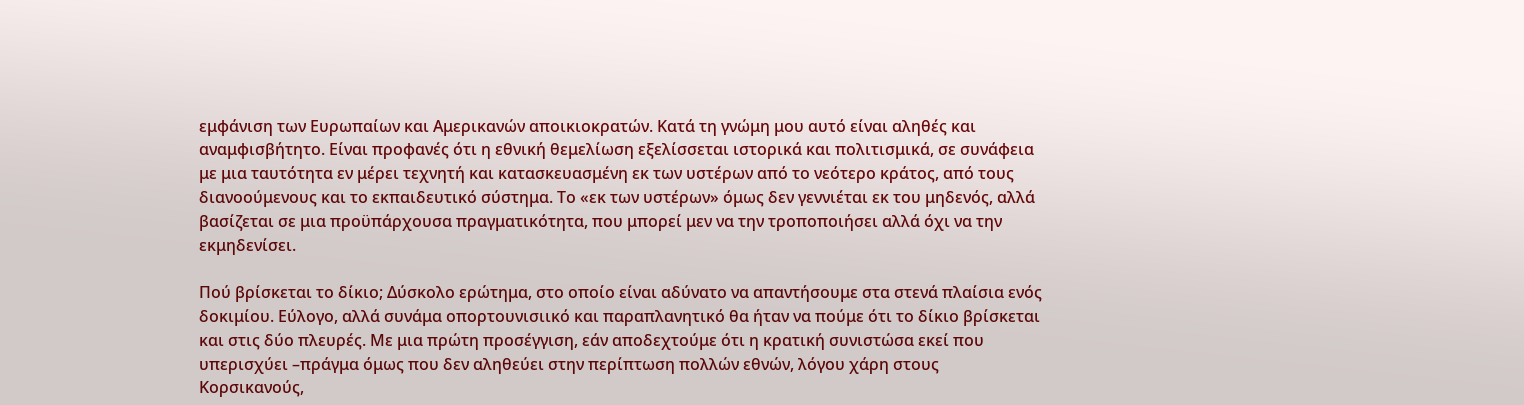εμφάνιση των Ευρωπαίων και Αμερικανών αποικιοκρατών. Κατά τη γνώμη μου αυτό είναι αληθές και αναμφισβήτητο. Είναι προφανές ότι η εθνική θεμελίωση εξελίσσεται ιστορικά και πολιτισμικά, σε συνάφεια με μια ταυτότητα εν μέρει τεχνητή και κατασκευασμένη εκ των υστέρων από το νεότερο κράτος, από τους διανοούμενους και το εκπαιδευτικό σύστημα. Το «εκ των υστέρων» όμως δεν γεννιέται εκ του μηδενός, αλλά βασίζεται σε μια προϋπάρχουσα πραγματικότητα, που μπορεί μεν να την τροποποιήσει αλλά όχι να την εκμηδενίσει.

Πού βρίσκεται το δίκιο; Δύσκολο ερώτημα, στο οποίο είναι αδύνατο να απαντήσουμε στα στενά πλαίσια ενός δοκιμίου. Εύλογο, αλλά συνάμα οπορτουνισιικό και παραπλανητικό θα ήταν να πούμε ότι το δίκιο βρίσκεται και στις δύο πλευρές. Με μια πρώτη προσέγγιση, εάν αποδεχτούμε ότι η κρατική συνιστώσα εκεί που υπερισχύει –πράγμα όμως που δεν αληθεύει στην περίπτωση πολλών εθνών, λόγου χάρη στους Κορσικανούς,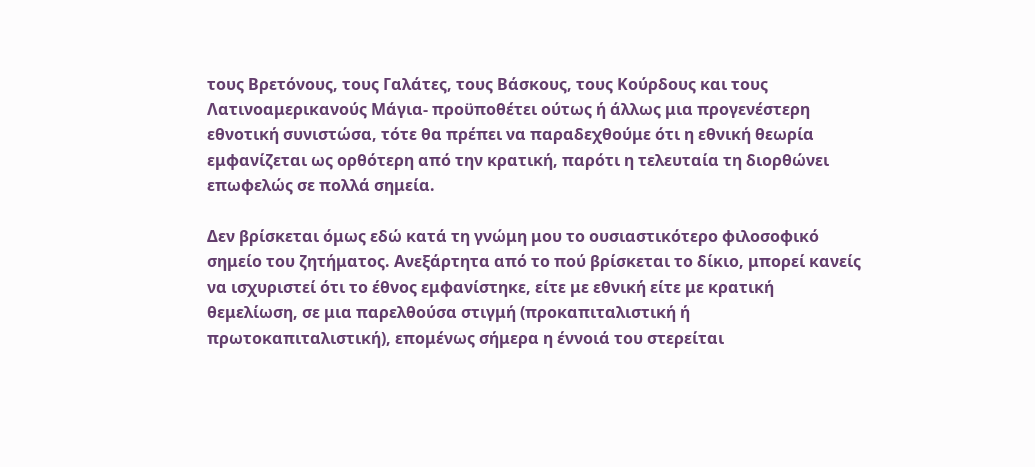τους Βρετόνους, τους Γαλάτες, τους Βάσκους, τους Κούρδους και τους Λατινοαμερικανούς Μάγια- προϋποθέτει ούτως ή άλλως μια προγενέστερη εθνοτική συνιστώσα, τότε θα πρέπει να παραδεχθούμε ότι η εθνική θεωρία εμφανίζεται ως ορθότερη από την κρατική, παρότι η τελευταία τη διορθώνει επωφελώς σε πολλά σημεία.

Δεν βρίσκεται όμως εδώ κατά τη γνώμη μου το ουσιαστικότερο φιλοσοφικό σημείο του ζητήματος. Ανεξάρτητα από το πού βρίσκεται το δίκιο, μπορεί κανείς να ισχυριστεί ότι το έθνος εμφανίστηκε, είτε με εθνική είτε με κρατική θεμελίωση, σε μια παρελθούσα στιγμή (προκαπιταλιστική ή πρωτοκαπιταλιστική), επομένως σήμερα η έννοιά του στερείται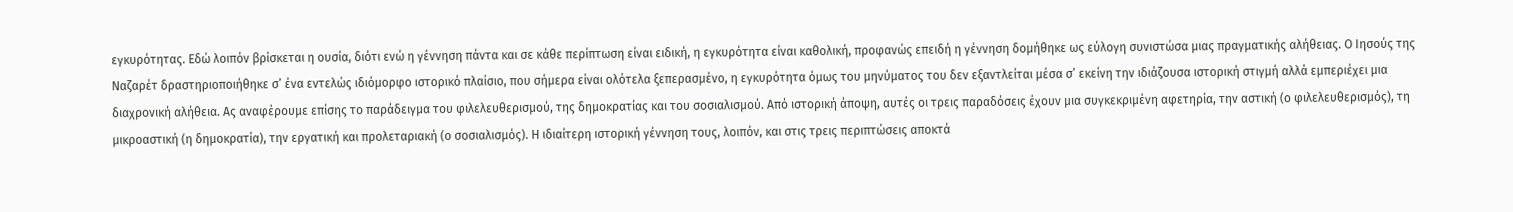εγκυρότητας. Εδώ λοιπόν βρίσκεται η ουσία, διότι ενώ η γέννηση πάντα και σε κάθε περίπτωση είναι ειδική, η εγκυρότητα είναι καθολική, προφανώς επειδή η γέννηση δομήθηκε ως εύλογη συνιστώσα μιας πραγματικής αλήθειας. Ο Ιησούς της Ναζαρέτ δραστηριοποιήθηκε σ’ ένα εντελώς ιδιόμορφο ιστορικό πλαίσιο, που σήμερα είναι ολότελα ξεπερασμένο, η εγκυρότητα όμως του μηνύματος του δεν εξαντλείται μέσα σ’ εκείνη την ιδιάζουσα ιστορική στιγμή αλλά εμπεριέχει μια διαχρονική αλήθεια. Ας αναφέρουμε επίσης το παράδειγμα του φιλελευθερισμού, της δημοκρατίας και του σοσιαλισμού. Από ιστορική άποψη, αυτές οι τρεις παραδόσεις έχουν μια συγκεκριμένη αφετηρία, την αστική (ο φιλελευθερισμός), τη μικροαστική (η δημοκρατία), την εργατική και προλεταριακή (ο σοσιαλισμός). Η ιδιαίτερη ιστορική γέννηση τους, λοιπόν, και στις τρεις περιπτώσεις αποκτά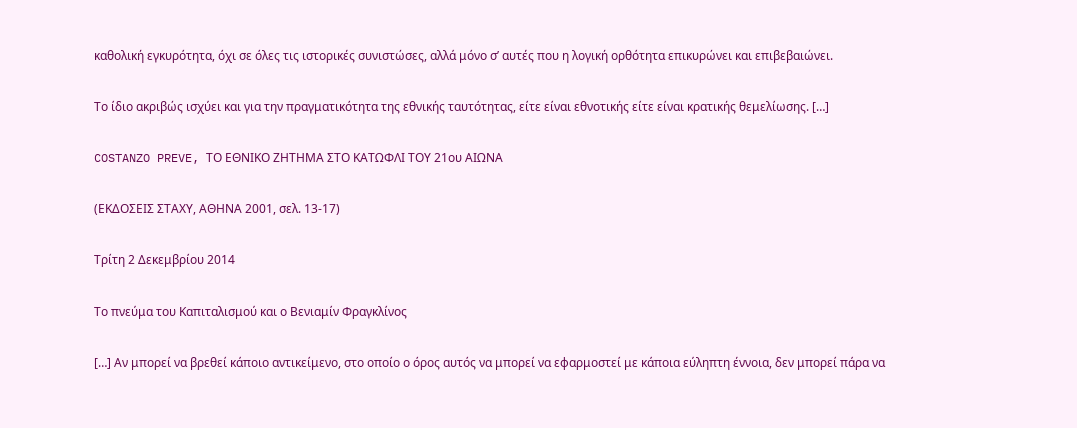καθολική εγκυρότητα, όχι σε όλες τις ιστορικές συνιστώσες, αλλά μόνο σ’ αυτές που η λογική ορθότητα επικυρώνει και επιβεβαιώνει.

Το ίδιο ακριβώς ισχύει και για την πραγματικότητα της εθνικής ταυτότητας, είτε είναι εθνοτικής είτε είναι κρατικής θεμελίωσης. […]

COSTANZO PREVE, ΤΟ ΕΘΝΙΚΟ ΖΗΤΗΜΑ ΣΤΟ ΚΑΤΩΦΛΙ ΤΟΥ 21ου ΑΙΩΝΑ

(ΕΚΔΟΣΕΙΣ ΣΤΑΧΥ, ΑΘΗΝΑ 2001, σελ. 13-17)

Τρίτη 2 Δεκεμβρίου 2014

Το πνεύμα του Καπιταλισμού και ο Βενιαμίν Φραγκλίνος

[…] Αν μπορεί να βρεθεί κάποιο αντικείμενο, στο οποίο ο όρος αυτός να μπορεί να εφαρμοστεί με κάποια εύληπτη έννοια, δεν μπορεί πάρα να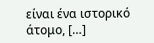είναι ένα ιστορικό άτομο, […]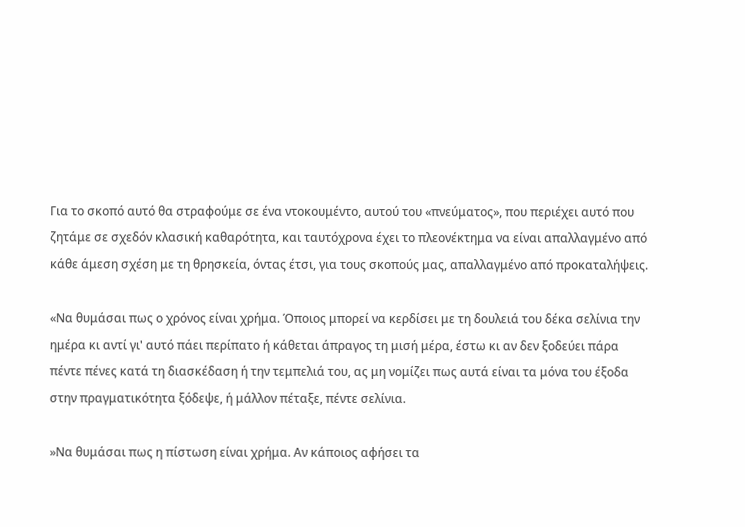Για το σκοπό αυτό θα στραφούμε σε ένα ντοκουμέντο, αυτού του «πνεύματος», που περιέχει αυτό που ζητάμε σε σχεδόν κλασική καθαρότητα, και ταυτόχρονα έχει το πλεονέκτημα να είναι απαλλαγμένο από κάθε άμεση σχέση με τη θρησκεία, όντας έτσι, για τους σκοπούς μας, απαλλαγμένο από προκαταλήψεις.

«Να θυμάσαι πως ο χρόνος είναι χρήμα. Όποιος μπορεί να κερδίσει με τη δουλειά του δέκα σελίνια την ημέρα κι αντί γι' αυτό πάει περίπατο ή κάθεται άπραγος τη μισή μέρα, έστω κι αν δεν ξοδεύει πάρα πέντε πένες κατά τη διασκέδαση ή την τεμπελιά του, ας μη νομίζει πως αυτά είναι τα μόνα του έξοδα στην πραγματικότητα ξόδεψε, ή μάλλον πέταξε, πέντε σελίνια.

»Να θυμάσαι πως η πίστωση είναι χρήμα. Αν κάποιος αφήσει τα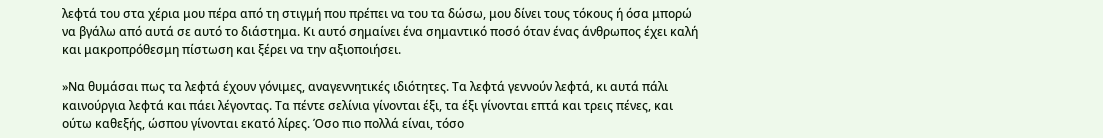λεφτά του στα χέρια μου πέρα από τη στιγμή που πρέπει να του τα δώσω, μου δίνει τους τόκους ή όσα μπορώ να βγάλω από αυτά σε αυτό το διάστημα. Κι αυτό σημαίνει ένα σημαντικό ποσό όταν ένας άνθρωπος έχει καλή και μακροπρόθεσμη πίστωση και ξέρει να την αξιοποιήσει.

»Να θυμάσαι πως τα λεφτά έχουν γόνιμες, αναγεννητικές ιδιότητες. Τα λεφτά γεννούν λεφτά, κι αυτά πάλι καινούργια λεφτά και πάει λέγοντας. Τα πέντε σελίνια γίνονται έξι, τα έξι γίνονται επτά και τρεις πένες, και ούτω καθεξής, ώσπου γίνονται εκατό λίρες. Όσο πιο πολλά είναι, τόσο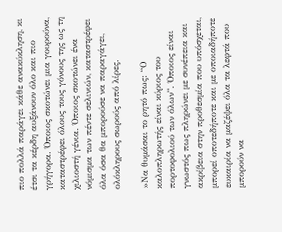πιο πολλά παράγει κάθε ανακύκληση, κι έτσι τα κέρδη αυξάνουν όλο και πιο γρήγορα. Όποιος σκοτώνει μια γουρούνα, καταστρέφει όλους τους γόνους της ως τη χιλιοστή γένια. Όποιος σκοτώνει ένα νόμισμα των πέντε σελινιών, καταστρέφει όλα όσα θα μπορούσε να παραγάγει, ολόκληρους σωρούς από λίρες.

»Να θυμάσαι το ρητό πως: “Ο καλοπληρωτής είναι κύριος του πορτοφολιού των όλων”. Όποιος είναι γνωστός πως πληρώνει με συνέπεια και ακρίβεια στην προθεσμία που υπόσχεται, μπορεί οποτεδήποτε και με οποιαδήποτε ευκαιρία να μαζέψει όλα τα λεφτά που μπορούν να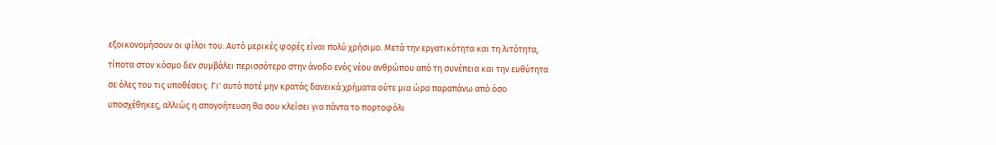εξοικονομήσουν οι φίλοι του. Αυτό μερικές φορές είναι πολύ χρήσιμο. Μετά την εργατικότητα και τη λιτότητα, τίποτα στον κόσμο δεν συμβάλει περισσότερο στην άνοδο ενός νέου ανθρώπου από τη συνέπεια και την ευθύτητα σε όλες του τις υποθέσεις. Γι' αυτό ποτέ μην κρατάς δανεικά χρήματα ούτε μια ώρα παραπάνω από όσο υποσχέθηκες, αλλιώς η απογοήτευση θα σου κλείσει για πάντα το πορτοφόλι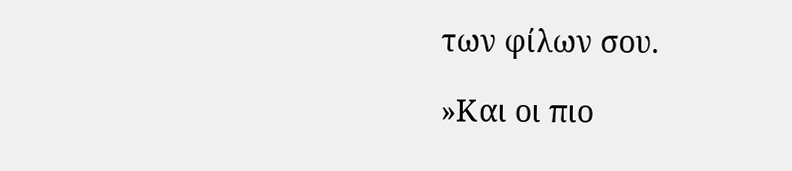των φίλων σου.

»Και οι πιο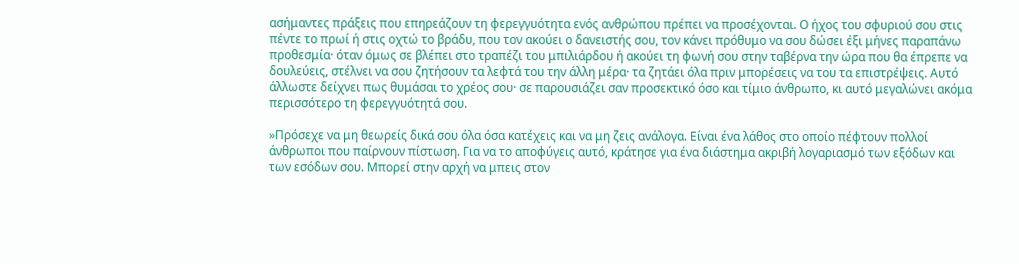ασήμαντες πράξεις που επηρεάζουν τη φερεγγυότητα ενός ανθρώπου πρέπει να προσέχονται. Ο ήχος του σφυριού σου στις πέντε το πρωί ή στις οχτώ το βράδυ, που τον ακούει ο δανειστής σου, τον κάνει πρόθυμο να σου δώσει έξι μήνες παραπάνω προθεσμία· όταν όμως σε βλέπει στο τραπέζι του μπιλιάρδου ή ακούει τη φωνή σου στην ταβέρνα την ώρα που θα έπρεπε να δουλεύεις, στέλνει να σου ζητήσουν τα λεφτά του την άλλη μέρα· τα ζητάει όλα πριν μπορέσεις να του τα επιστρέψεις. Αυτό άλλωστε δείχνει πως θυμάσαι το χρέος σου· σε παρουσιάζει σαν προσεκτικό όσο και τίμιο άνθρωπο, κι αυτό μεγαλώνει ακόμα περισσότερο τη φερεγγυότητά σου.

»Πρόσεχε να μη θεωρείς δικά σου όλα όσα κατέχεις και να μη ζεις ανάλογα. Είναι ένα λάθος στο οποίο πέφτουν πολλοί άνθρωποι που παίρνουν πίστωση. Για να το αποφύγεις αυτό, κράτησε για ένα διάστημα ακριβή λογαριασμό των εξόδων και των εσόδων σου. Μπορεί στην αρχή να μπεις στον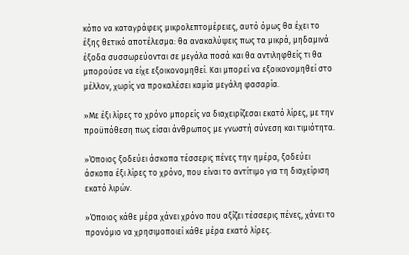κόπο να καταγράφεις μικρολεπτομέρειες, αυτό όμως θα έχει το έξης θετικό αποτέλεσμα: θα ανακαλύψεις πως τα μικρά, μηδαμινά έξοδα συσσωρεύονται σε μεγάλα ποσά και θα αντιληφθείς τι θα μπορούσε να είχε εξοικονομηθεί. Και μπορεί να εξοικονομηθεί στο μέλλον, χωρίς να προκαλέσει καμία μεγάλη φασαρία.

»Με έξι λίρες το χρόνο μπορείς να διαχειρίζεσαι εκατό λίρες, με την προϋπόθεση πως είσαι άνθρωπος με γνωστή σύνεση και τιμιότητα.

»Όποιος ξοδεύει άσκοπα τέσσερις πένες την ημέρα, ξοδεύει άσκοπα έξι λίρες το χρόνο, που είναι το αντίτιμο για τη διαχείριση εκατό λιρών.

»Όποιος κάθε μέρα χάνει χρόνο που αξίζει τέσσερις πένες, χάνει το προνόμιο να χρησιμοποιεί κάθε μέρα εκατό λίρες.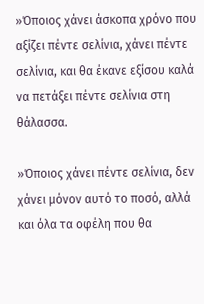»Όποιος χάνει άσκοπα χρόνο που αξίζει πέντε σελίνια, χάνει πέντε σελίνια, και θα έκανε εξίσου καλά να πετάξει πέντε σελίνια στη θάλασσα.

»Όποιος χάνει πέντε σελίνια, δεν χάνει μόνον αυτό το ποσό, αλλά και όλα τα οφέλη που θα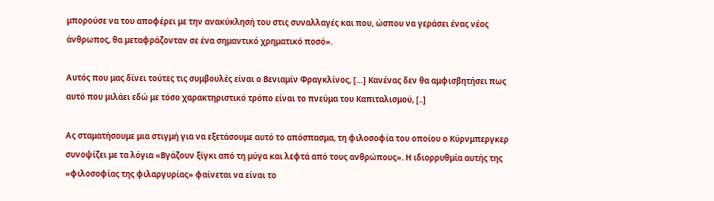μπορούσε να του αποφέρει με την ανακύκλησή του στις συναλλαγές και που, ώσπου να γεράσει ένας νέος άνθρωπος, θα μεταφράζονταν σε ένα σημαντικό χρηματικό ποσό».

Αυτός που μας δίνει τούτες τις συμβουλές είναι ο Βενιαμίν Φραγκλίνος, […] Κανένας δεν θα αμφισβητήσει πως αυτό που μιλάει εδώ με τόσο χαρακτηριστικό τρόπο είναι το πνεύμα του Καπιταλισμού, [..]

Ας σταματήσουμε μια στιγμή για να εξετάσουμε αυτό το απόσπασμα, τη φιλοσοφία του οποίου ο Κύρνμπεργκερ συνοψίζει με τα λόγια «Βγάζουν ξίγκι από τη μύγα και λεφτά από τους ανθρώπους». Η ιδιορρυθμία αυτής της «φιλοσοφίας της φιλαργυρίας» φαίνεται να είναι το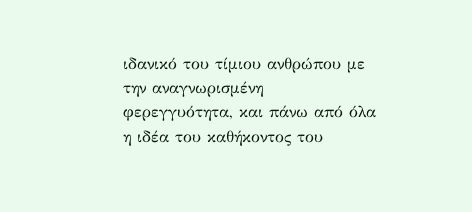ιδανικό του τίμιου ανθρώπου με την αναγνωρισμένη φερεγγυότητα, και πάνω από όλα η ιδέα του καθήκοντος του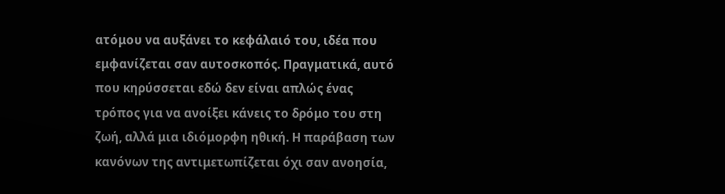ατόμου να αυξάνει το κεφάλαιό του, ιδέα που εμφανίζεται σαν αυτοσκοπός. Πραγματικά, αυτό που κηρύσσεται εδώ δεν είναι απλώς ένας τρόπος για να ανοίξει κάνεις το δρόμο του στη ζωή, αλλά μια ιδιόμορφη ηθική. Η παράβαση των κανόνων της αντιμετωπίζεται όχι σαν ανοησία,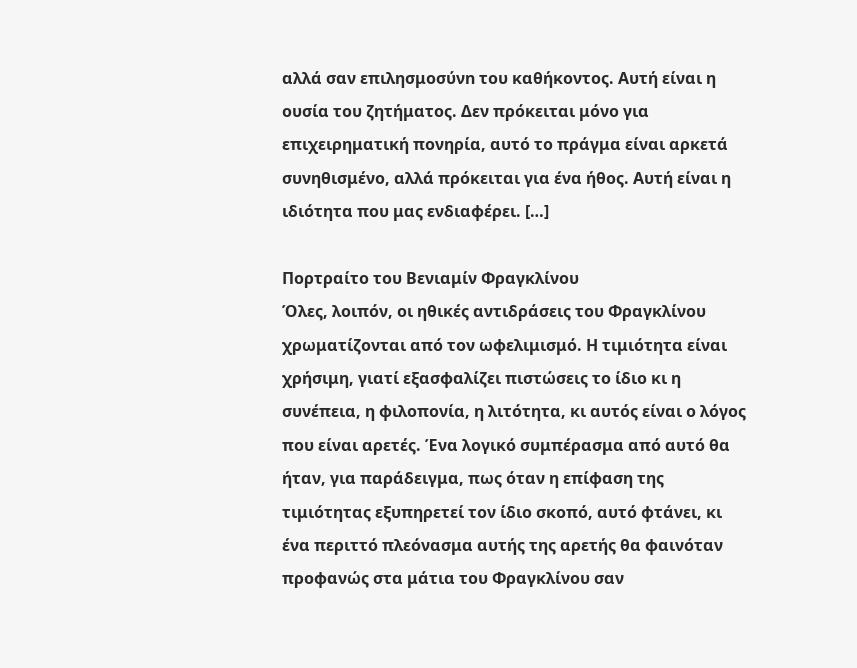αλλά σαν επιλησμoσύνn του καθήκοντος. Αυτή είναι η ουσία του ζητήματος. Δεν πρόκειται μόνο για επιχειρηματική πονηρία, αυτό το πράγμα είναι αρκετά συνηθισμένο, αλλά πρόκειται για ένα ήθος. Αυτή είναι η ιδιότητα που μας ενδιαφέρει. […]

Πορτραίτο του Βενιαμίν Φραγκλίνου
Όλες, λοιπόν, οι ηθικές αντιδράσεις του Φραγκλίνου χρωματίζονται από τον ωφελιμισμό. Η τιμιότητα είναι χρήσιμη, γιατί εξασφαλίζει πιστώσεις το ίδιο κι η συνέπεια, η φιλοπονία, η λιτότητα, κι αυτός είναι ο λόγος που είναι αρετές. Ένα λογικό συμπέρασμα από αυτό θα ήταν, για παράδειγμα, πως όταν η επίφαση της τιμιότητας εξυπηρετεί τον ίδιο σκοπό, αυτό φτάνει, κι ένα περιττό πλεόνασμα αυτής της αρετής θα φαινόταν προφανώς στα μάτια του Φραγκλίνου σαν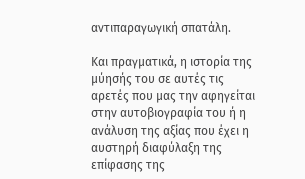αντιπαραγωγική σπατάλη.

Και πραγματικά, η ιστορία της μύησής του σε αυτές τις αρετές που μας την αφηγείται στην αυτοβιογραφία του ή η ανάλυση της αξίας που έχει η αυστηρή διαφύλαξη της επίφασης της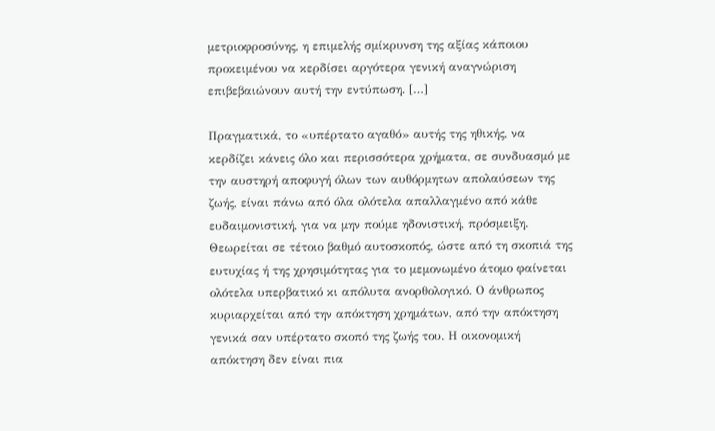μετριοφροσύνης, η επιμελής σμίκρυνση της αξίας κάποιου προκειμένου να κερδίσει αργότερα γενική αναγνώριση επιβεβαιώνουν αυτή την εντύπωση. […]

Πραγματικά, το «υπέρτατο αγαθό» αυτής της ηθικής, να κερδίζει κάνεις όλο και περισσότερα χρήματα, σε συνδυασμό με την αυστηρή αποφυγή όλων των αυθόρμητων απολαύσεων της ζωής, είναι πάνω από όλα ολότελα απαλλαγμένο από κάθε ευδαιμονιστική, για να μην πούμε ηδονιστική, πρόσμειξη. Θεωρείται σε τέτοιο βαθμό αυτοσκοπός, ώστε από τη σκοπιά της ευτυχίας ή της χρησιμότητας για το μεμονωμένο άτομο φαίνεται ολότελα υπερβατικό κι απόλυτα ανορθολογικό. Ο άνθρωπος κυριαρχείται από την απόκτηση χρημάτων, από την απόκτηση γενικά σαν υπέρτατο σκοπό της ζωής του. Η οικονομική απόκτηση δεν είναι πια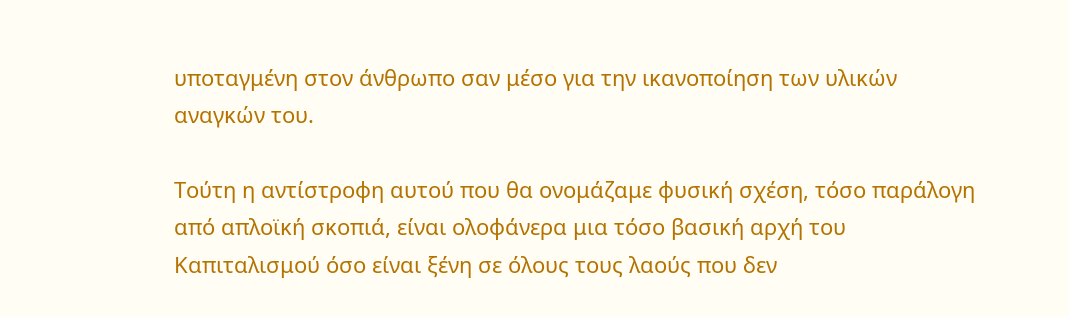υποταγμένη στον άνθρωπο σαν μέσο για την ικανοποίηση των υλικών αναγκών του.

Τούτη η αντίστροφη αυτού που θα ονομάζαμε φυσική σχέση, τόσο παράλογη από απλοϊκή σκοπιά, είναι ολοφάνερα μια τόσο βασική αρχή του Καπιταλισμού όσο είναι ξένη σε όλους τους λαούς που δεν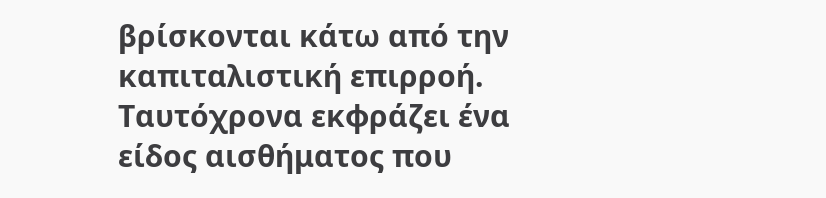βρίσκονται κάτω από την καπιταλιστική επιρροή. Ταυτόχρονα εκφράζει ένα είδος αισθήματος που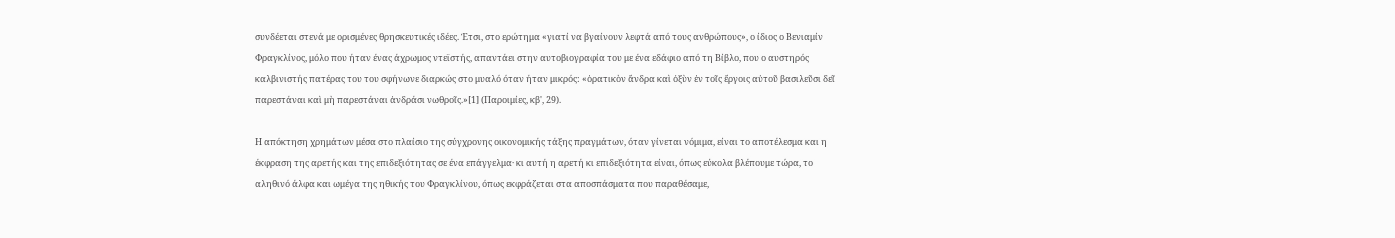συνδέεται στενά με ορισμένες θρησκευτικές ιδέες. Έτσι, στο ερώτημα «γιατί να βγαίνουν λεφτά από τους ανθρώπους», ο ίδιος ο Βενιαμίν Φραγκλίνος, μόλο που ήταν ένας άχρωμος ντεϊστής, απαντάει στην αυτοβιογραφία του με ένα εδάφιο από τη Βίβλο, που ο αυστηρός καλβινιστής πατέρας του του σφήνωνε διαρκώς στο μυαλό όταν ήταν μικρός: «ὁρατικὸν ἄνδρα καὶ ὀξὺν ἐν τοῖς ἔργοις αὐτοῦ βασιλεῦσι δεῖ παρεστάναι καὶ μὴ παρεστάναι ἀνδράσι νωθροῖς.»[1] (Παροιμίες, κβ', 29).

Η απόκτηση χρημάτων μέσα στο πλαίσιο της σύγχρονης οικονομικής τάξης πραγμάτων, όταν γίνεται νόμιμα, είναι το αποτέλεσμα και η έκφραση της αρετής και της επιδεξιότητας σε ένα επάγγελμα· κι αυτή η αρετή κι επιδεξιότητα είναι, όπως εύκολα βλέπουμε τώρα, το αληθινό άλφα και ωμέγα της ηθικής του Φραγκλίνου, όπως εκφράζεται στα αποσπάσματα που παραθέσαμε,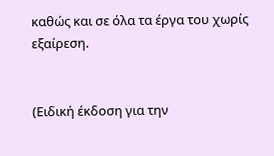καθώς και σε όλα τα έργα του χωρίς εξαίρεση.


(Ειδική έκδοση για την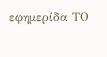εφημερίδα ΤΟ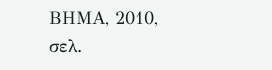ΒΗΜΑ, 2010, σελ.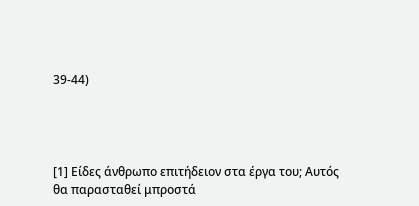39-44)




[1] Είδες άνθρωπο επιτήδειον στα έργα του; Αυτός θα παρασταθεί μπροστά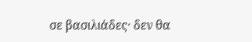σε βασιλιάδες· δεν θα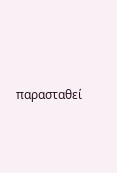παρασταθεί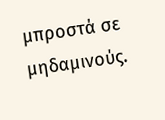μπροστά σε μηδαμινούς.